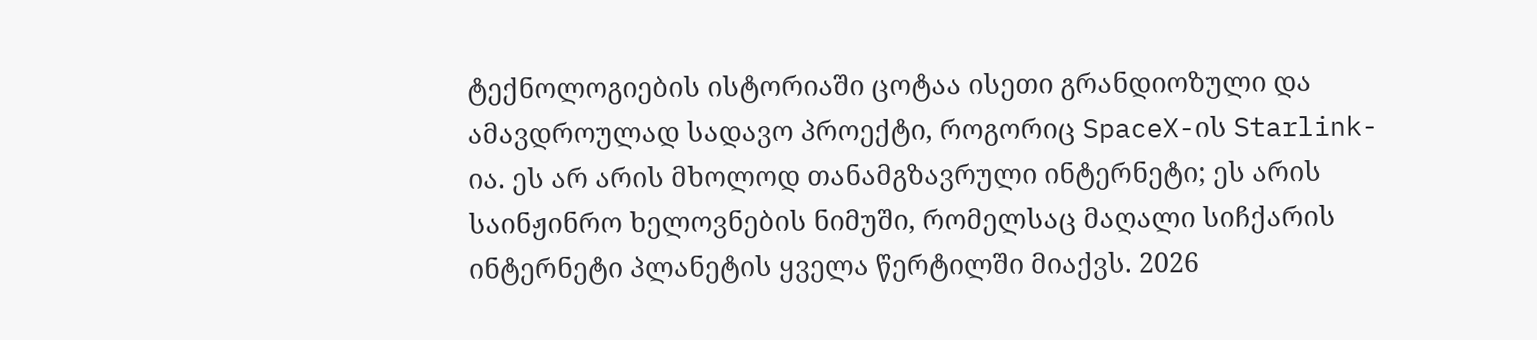ტექნოლოგიების ისტორიაში ცოტაა ისეთი გრანდიოზული და ამავდროულად სადავო პროექტი, როგორიც SpaceX-ის Starlink-ია. ეს არ არის მხოლოდ თანამგზავრული ინტერნეტი; ეს არის საინჟინრო ხელოვნების ნიმუში, რომელსაც მაღალი სიჩქარის ინტერნეტი პლანეტის ყველა წერტილში მიაქვს. 2026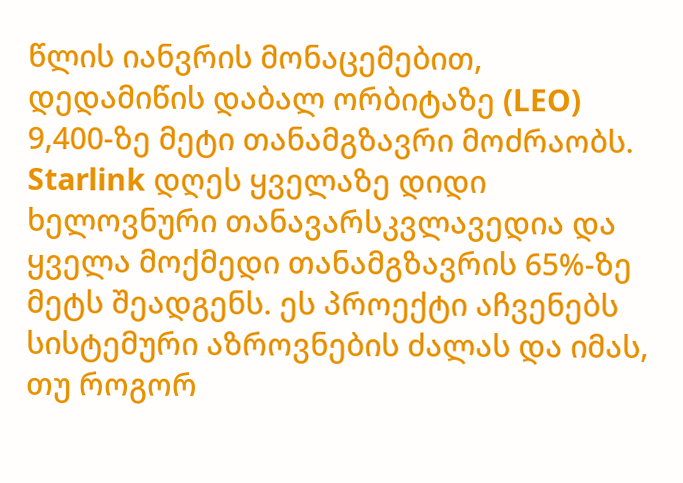წლის იანვრის მონაცემებით, დედამიწის დაბალ ორბიტაზე (LEO) 9,400-ზე მეტი თანამგზავრი მოძრაობს. Starlink დღეს ყველაზე დიდი ხელოვნური თანავარსკვლავედია და ყველა მოქმედი თანამგზავრის 65%-ზე მეტს შეადგენს. ეს პროექტი აჩვენებს სისტემური აზროვნების ძალას და იმას, თუ როგორ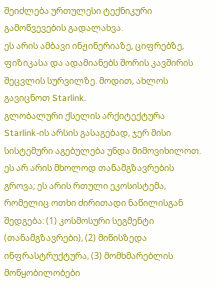შეიძლება ურთულესი ტექნიკური გამოწვევების გადალახვა.
ეს არის ამბავი ინჟინერიაზე, ციფრებზე, ფიზიკასა და ადამიანებს შორის კავშირის შეცვლის სურვილზე. მოდით, ახლოს გავიცნოთ Starlink.
გლობალური ქსელის არქიტექტურა
Starlink-ის არსის გასაგებად, ჯერ მისი სისტემური აგებულება უნდა მიმოვიხილოთ. ეს არ არის მხოლოდ თანამგზავრების გროვა; ეს არის რთული ეკოსისტემა, რომელიც ოთხი ძირითადი ნაწილისგან შედგება: (1) კოსმოსური სეგმენტი (თანამგზავრები), (2) მიწისზედა ინფრასტრუქტურა, (3) მომხმარებლის მოწყობილობები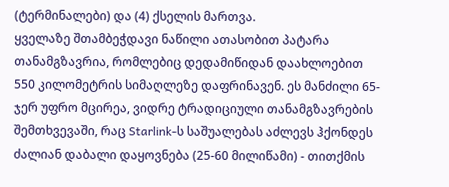(ტერმინალები) და (4) ქსელის მართვა.
ყველაზე შთამბეჭდავი ნაწილი ათასობით პატარა თანამგზავრია, რომლებიც დედამიწიდან დაახლოებით 550 კილომეტრის სიმაღლეზე დაფრინავენ. ეს მანძილი 65-ჯერ უფრო მცირეა, ვიდრე ტრადიციული თანამგზავრების შემთხვევაში, რაც Starlink-ს საშუალებას აძლევს ჰქონდეს ძალიან დაბალი დაყოვნება (25-60 მილიწამი) - თითქმის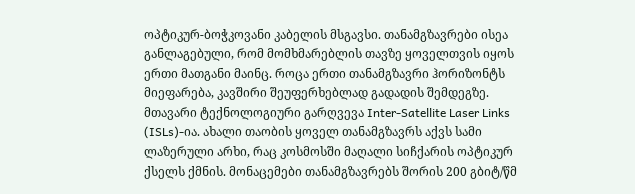ოპტიკურ-ბოჭკოვანი კაბელის მსგავსი. თანამგზავრები ისეა განლაგებული, რომ მომხმარებლის თავზე ყოველთვის იყოს ერთი მათგანი მაინც. როცა ერთი თანამგზავრი ჰორიზონტს მიეფარება, კავშირი შეუფერხებლად გადადის შემდეგზე.
მთავარი ტექნოლოგიური გარღვევა Inter-Satellite Laser Links (ISLs)-ია. ახალი თაობის ყოველ თანამგზავრს აქვს სამი ლაზერული არხი, რაც კოსმოსში მაღალი სიჩქარის ოპტიკურ ქსელს ქმნის. მონაცემები თანამგზავრებს შორის 200 გბიტ/წმ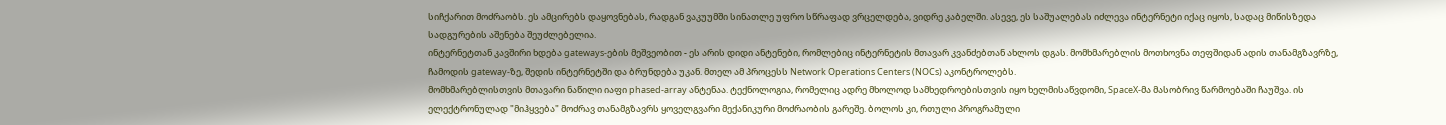სიჩქარით მოძრაობს. ეს ამცირებს დაყოვნებას, რადგან ვაკუუმში სინათლე უფრო სწრაფად ვრცელდება, ვიდრე კაბელში. ასევე, ეს საშუალებას იძლევა ინტერნეტი იქაც იყოს, სადაც მიწისზედა სადგურების აშენება შეუძლებელია.
ინტერნეტთან კავშირი ხდება gateways-ების მეშვეობით - ეს არის დიდი ანტენები, რომლებიც ინტერნეტის მთავარ კვანძებთან ახლოს დგას. მომხმარებლის მოთხოვნა თეფშიდან ადის თანამგზავრზე, ჩამოდის gateway-ზე, შედის ინტერნეტში და ბრუნდება უკან. მთელ ამ პროცესს Network Operations Centers (NOCs) აკონტროლებს.
მომხმარებლისთვის მთავარი ნაწილი იაფი phased-array ანტენაა. ტექნოლოგია, რომელიც ადრე მხოლოდ სამხედროებისთვის იყო ხელმისაწვდომი, SpaceX-მა მასობრივ წარმოებაში ჩაუშვა. ის ელექტრონულად "მიჰყვება" მოძრავ თანამგზავრს ყოველგვარი მექანიკური მოძრაობის გარეშე. ბოლოს კი, რთული პროგრამული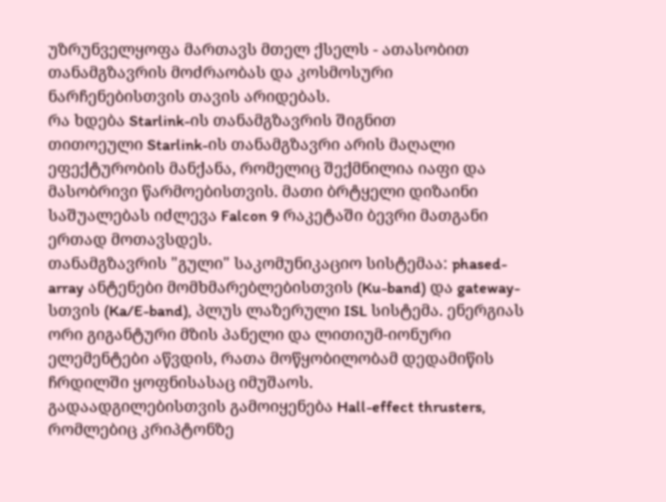უზრუნველყოფა მართავს მთელ ქსელს - ათასობით თანამგზავრის მოძრაობას და კოსმოსური ნარჩენებისთვის თავის არიდებას.
რა ხდება Starlink-ის თანამგზავრის შიგნით
თითოეული Starlink-ის თანამგზავრი არის მაღალი ეფექტურობის მანქანა, რომელიც შექმნილია იაფი და მასობრივი წარმოებისთვის. მათი ბრტყელი დიზაინი საშუალებას იძლევა Falcon 9 რაკეტაში ბევრი მათგანი ერთად მოთავსდეს.
თანამგზავრის "გული" საკომუნიკაციო სისტემაა: phased-array ანტენები მომხმარებლებისთვის (Ku-band) და gateway-სთვის (Ka/E-band), პლუს ლაზერული ISL სისტემა. ენერგიას ორი გიგანტური მზის პანელი და ლითიუმ-იონური ელემენტები აწვდის, რათა მოწყობილობამ დედამიწის ჩრდილში ყოფნისასაც იმუშაოს.
გადაადგილებისთვის გამოიყენება Hall-effect thrusters, რომლებიც კრიპტონზე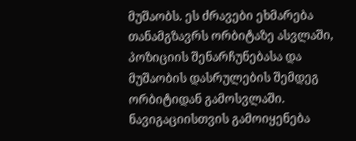მუშაობს. ეს ძრავები ეხმარება თანამგზავრს ორბიტაზე ასვლაში, პოზიციის შენარჩუნებასა და მუშაობის დასრულების შემდეგ ორბიტიდან გამოსვლაში. ნავიგაციისთვის გამოიყენება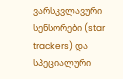ვარსკვლავური სენსორები (star trackers) და სპეციალური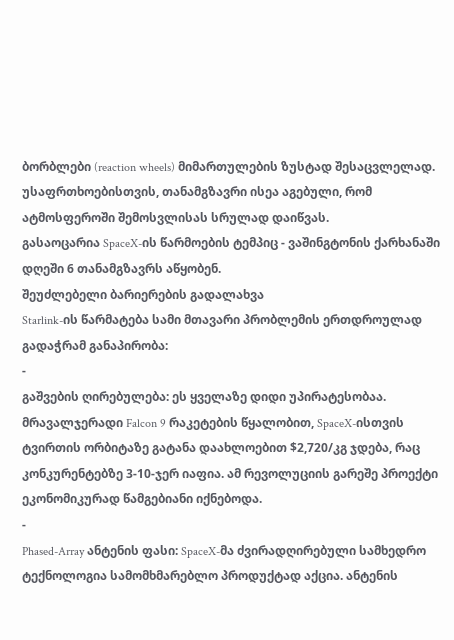ბორბლები (reaction wheels) მიმართულების ზუსტად შესაცვლელად. უსაფრთხოებისთვის, თანამგზავრი ისეა აგებული, რომ ატმოსფეროში შემოსვლისას სრულად დაიწვას.
გასაოცარია SpaceX-ის წარმოების ტემპიც - ვაშინგტონის ქარხანაში დღეში 6 თანამგზავრს აწყობენ.
შეუძლებელი ბარიერების გადალახვა
Starlink-ის წარმატება სამი მთავარი პრობლემის ერთდროულად გადაჭრამ განაპირობა:
-
გაშვების ღირებულება: ეს ყველაზე დიდი უპირატესობაა. მრავალჯერადი Falcon 9 რაკეტების წყალობით, SpaceX-ისთვის ტვირთის ორბიტაზე გატანა დაახლოებით $2,720/კგ ჯდება, რაც კონკურენტებზე 3-10-ჯერ იაფია. ამ რევოლუციის გარეშე პროექტი ეკონომიკურად წამგებიანი იქნებოდა.
-
Phased-Array ანტენის ფასი: SpaceX-მა ძვირადღირებული სამხედრო ტექნოლოგია სამომხმარებლო პროდუქტად აქცია. ანტენის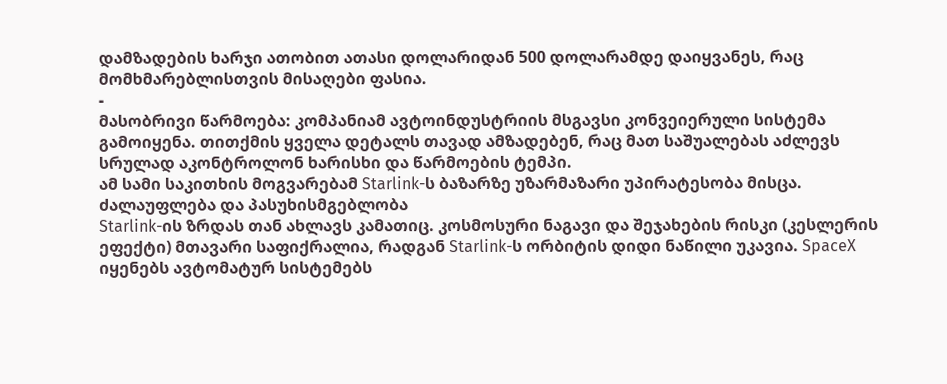დამზადების ხარჯი ათობით ათასი დოლარიდან 500 დოლარამდე დაიყვანეს, რაც მომხმარებლისთვის მისაღები ფასია.
-
მასობრივი წარმოება: კომპანიამ ავტოინდუსტრიის მსგავსი კონვეიერული სისტემა გამოიყენა. თითქმის ყველა დეტალს თავად ამზადებენ, რაც მათ საშუალებას აძლევს სრულად აკონტროლონ ხარისხი და წარმოების ტემპი.
ამ სამი საკითხის მოგვარებამ Starlink-ს ბაზარზე უზარმაზარი უპირატესობა მისცა.
ძალაუფლება და პასუხისმგებლობა
Starlink-ის ზრდას თან ახლავს კამათიც. კოსმოსური ნაგავი და შეჯახების რისკი (კესლერის ეფექტი) მთავარი საფიქრალია, რადგან Starlink-ს ორბიტის დიდი ნაწილი უკავია. SpaceX იყენებს ავტომატურ სისტემებს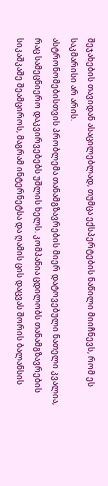შეჯახების თავიდან ასაცილებლად, თუმცა ექსპერტების ნაწილი მიიჩნევს, რომ ეს საკმარისი არ არის.
ასტრონომებისთვის პრობლემა თანამგზავრების მიერ დატოვებული ნათელი კვალია, რაც სამეცნიერო დაკვირვებებს უშლის ხელს. კომპანია ცდილობს თანამგზავრების სიკაშკაშე შეამციროს, მაგრამ ინტერნეტსა და ღამის ცის დაცვას შორის ბალანსის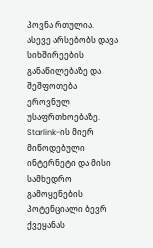პოვნა რთულია.
ასევე არსებობს დავა სიხშირეების განაწილებაზე და შეშფოთება ეროვნულ უსაფრთხოებაზე. Starlink-ის მიერ მიწოდებული ინტერნეტი და მისი სამხედრო გამოყენების პოტენციალი ბევრ ქვეყანას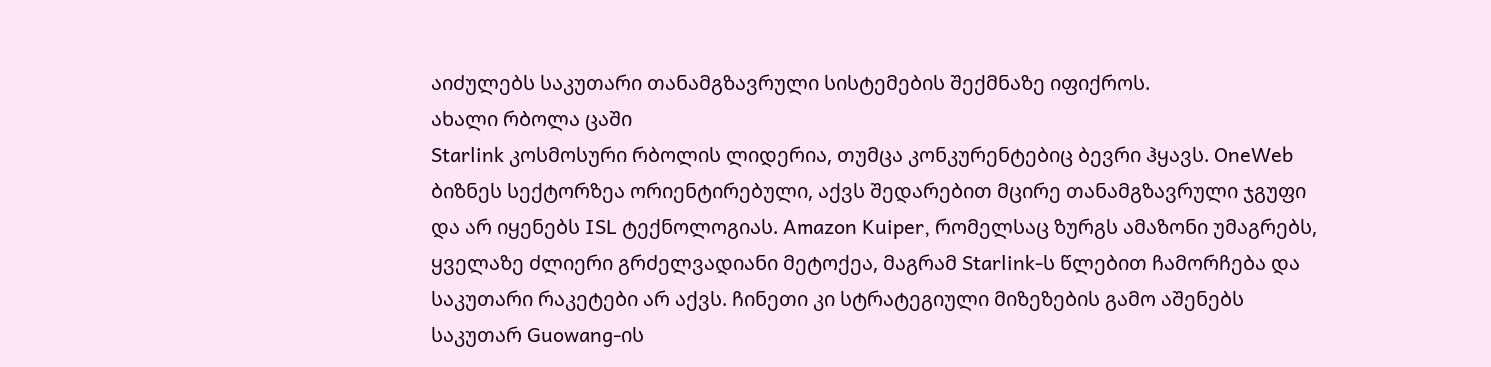აიძულებს საკუთარი თანამგზავრული სისტემების შექმნაზე იფიქროს.
ახალი რბოლა ცაში
Starlink კოსმოსური რბოლის ლიდერია, თუმცა კონკურენტებიც ბევრი ჰყავს. OneWeb ბიზნეს სექტორზეა ორიენტირებული, აქვს შედარებით მცირე თანამგზავრული ჯგუფი და არ იყენებს ISL ტექნოლოგიას. Amazon Kuiper, რომელსაც ზურგს ამაზონი უმაგრებს, ყველაზე ძლიერი გრძელვადიანი მეტოქეა, მაგრამ Starlink-ს წლებით ჩამორჩება და საკუთარი რაკეტები არ აქვს. ჩინეთი კი სტრატეგიული მიზეზების გამო აშენებს საკუთარ Guowang-ის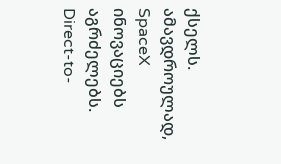ქსელს.
ამავდროულად, SpaceX ინოვაციებს აგრძელებს. Direct-to-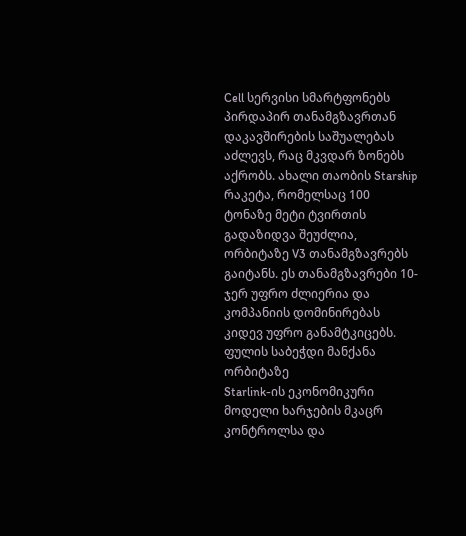Cell სერვისი სმარტფონებს პირდაპირ თანამგზავრთან დაკავშირების საშუალებას აძლევს, რაც მკვდარ ზონებს აქრობს. ახალი თაობის Starship რაკეტა, რომელსაც 100 ტონაზე მეტი ტვირთის გადაზიდვა შეუძლია, ორბიტაზე V3 თანამგზავრებს გაიტანს. ეს თანამგზავრები 10-ჯერ უფრო ძლიერია და კომპანიის დომინირებას კიდევ უფრო განამტკიცებს.
ფულის საბეჭდი მანქანა ორბიტაზე
Starlink-ის ეკონომიკური მოდელი ხარჯების მკაცრ კონტროლსა და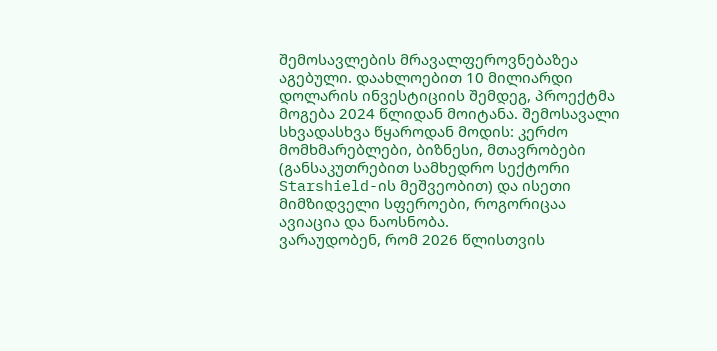შემოსავლების მრავალფეროვნებაზეა აგებული. დაახლოებით 10 მილიარდი დოლარის ინვესტიციის შემდეგ, პროექტმა მოგება 2024 წლიდან მოიტანა. შემოსავალი სხვადასხვა წყაროდან მოდის: კერძო მომხმარებლები, ბიზნესი, მთავრობები (განსაკუთრებით სამხედრო სექტორი Starshield-ის მეშვეობით) და ისეთი მიმზიდველი სფეროები, როგორიცაა ავიაცია და ნაოსნობა.
ვარაუდობენ, რომ 2026 წლისთვის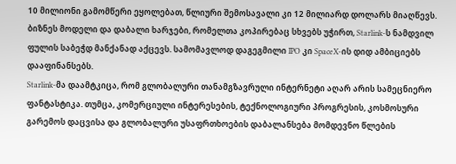10 მილიონი გამომწერი ეყოლებათ, წლიური შემოსავალი კი 12 მილიარდ დოლარს მიაღწევს. ბიზნეს მოდელი და დაბალი ხარჯები, რომელთა კოპირებაც სხვებს უჭირთ, Starlink-ს ნამდვილ ფულის საბეჭდ მანქანად აქცევს. სამომავლოდ დაგეგმილი IPO კი SpaceX-ის დიდ ამბიციებს დააფინანსებს.
Starlink-მა დაამტკიცა, რომ გლობალური თანამგზავრული ინტერნეტი აღარ არის სამეცნიერო ფანტასტიკა. თუმცა, კომერციული ინტერესების, ტექნოლოგიური პროგრესის, კოსმოსური გარემოს დაცვისა და გლობალური უსაფრთხოების დაბალანსება მომდევნო წლების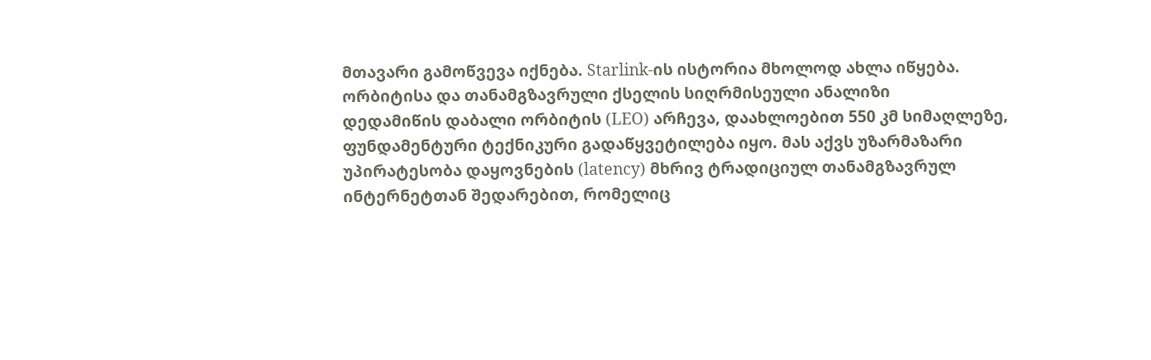მთავარი გამოწვევა იქნება. Starlink-ის ისტორია მხოლოდ ახლა იწყება.
ორბიტისა და თანამგზავრული ქსელის სიღრმისეული ანალიზი
დედამიწის დაბალი ორბიტის (LEO) არჩევა, დაახლოებით 550 კმ სიმაღლეზე, ფუნდამენტური ტექნიკური გადაწყვეტილება იყო. მას აქვს უზარმაზარი უპირატესობა დაყოვნების (latency) მხრივ ტრადიციულ თანამგზავრულ ინტერნეტთან შედარებით, რომელიც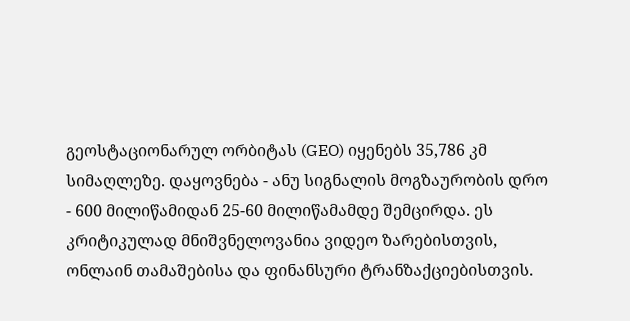გეოსტაციონარულ ორბიტას (GEO) იყენებს 35,786 კმ სიმაღლეზე. დაყოვნება - ანუ სიგნალის მოგზაურობის დრო - 600 მილიწამიდან 25-60 მილიწამამდე შემცირდა. ეს კრიტიკულად მნიშვნელოვანია ვიდეო ზარებისთვის, ონლაინ თამაშებისა და ფინანსური ტრანზაქციებისთვის.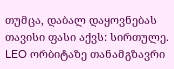თუმცა, დაბალ დაყოვნებას თავისი ფასი აქვს: სირთულე. LEO ორბიტაზე თანამგზავრი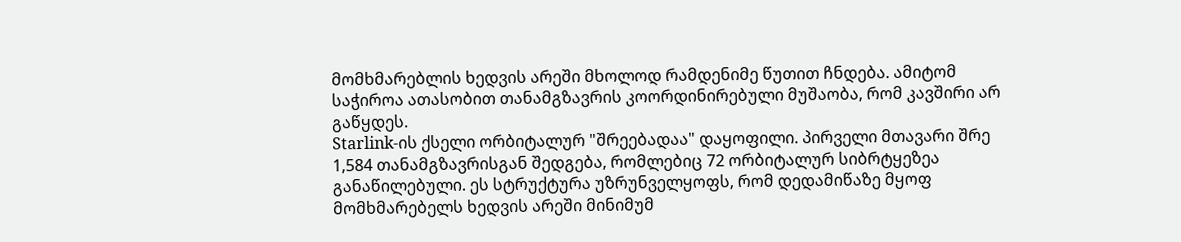მომხმარებლის ხედვის არეში მხოლოდ რამდენიმე წუთით ჩნდება. ამიტომ საჭიროა ათასობით თანამგზავრის კოორდინირებული მუშაობა, რომ კავშირი არ გაწყდეს.
Starlink-ის ქსელი ორბიტალურ "შრეებადაა" დაყოფილი. პირველი მთავარი შრე 1,584 თანამგზავრისგან შედგება, რომლებიც 72 ორბიტალურ სიბრტყეზეა განაწილებული. ეს სტრუქტურა უზრუნველყოფს, რომ დედამიწაზე მყოფ მომხმარებელს ხედვის არეში მინიმუმ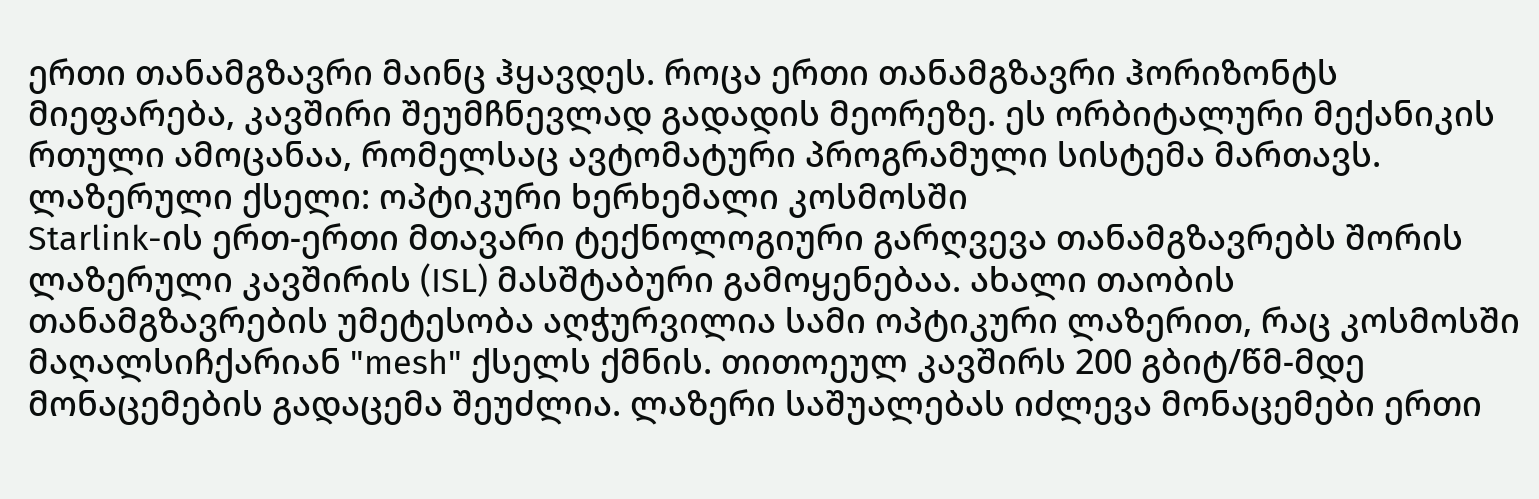ერთი თანამგზავრი მაინც ჰყავდეს. როცა ერთი თანამგზავრი ჰორიზონტს მიეფარება, კავშირი შეუმჩნევლად გადადის მეორეზე. ეს ორბიტალური მექანიკის რთული ამოცანაა, რომელსაც ავტომატური პროგრამული სისტემა მართავს.
ლაზერული ქსელი: ოპტიკური ხერხემალი კოსმოსში
Starlink-ის ერთ-ერთი მთავარი ტექნოლოგიური გარღვევა თანამგზავრებს შორის ლაზერული კავშირის (ISL) მასშტაბური გამოყენებაა. ახალი თაობის თანამგზავრების უმეტესობა აღჭურვილია სამი ოპტიკური ლაზერით, რაც კოსმოსში მაღალსიჩქარიან "mesh" ქსელს ქმნის. თითოეულ კავშირს 200 გბიტ/წმ-მდე მონაცემების გადაცემა შეუძლია. ლაზერი საშუალებას იძლევა მონაცემები ერთი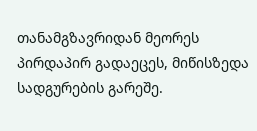თანამგზავრიდან მეორეს პირდაპირ გადაეცეს, მიწისზედა სადგურების გარეშე.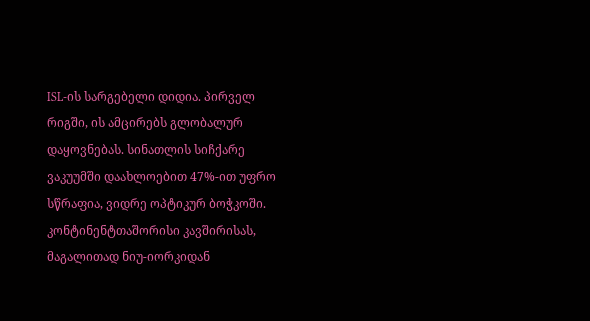ISL-ის სარგებელი დიდია. პირველ რიგში, ის ამცირებს გლობალურ დაყოვნებას. სინათლის სიჩქარე ვაკუუმში დაახლოებით 47%-ით უფრო სწრაფია, ვიდრე ოპტიკურ ბოჭკოში. კონტინენტთაშორისი კავშირისას, მაგალითად ნიუ-იორკიდან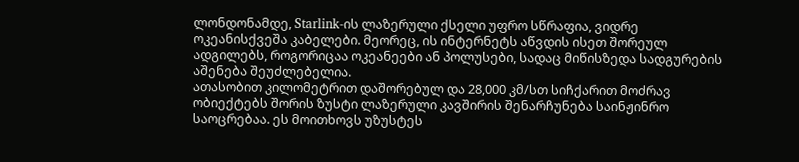ლონდონამდე, Starlink-ის ლაზერული ქსელი უფრო სწრაფია, ვიდრე ოკეანისქვეშა კაბელები. მეორეც, ის ინტერნეტს აწვდის ისეთ შორეულ ადგილებს, როგორიცაა ოკეანეები ან პოლუსები, სადაც მიწისზედა სადგურების აშენება შეუძლებელია.
ათასობით კილომეტრით დაშორებულ და 28,000 კმ/სთ სიჩქარით მოძრავ ობიექტებს შორის ზუსტი ლაზერული კავშირის შენარჩუნება საინჟინრო საოცრებაა. ეს მოითხოვს უზუსტეს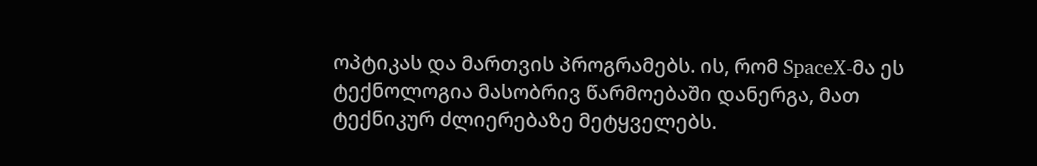ოპტიკას და მართვის პროგრამებს. ის, რომ SpaceX-მა ეს ტექნოლოგია მასობრივ წარმოებაში დანერგა, მათ ტექნიკურ ძლიერებაზე მეტყველებს.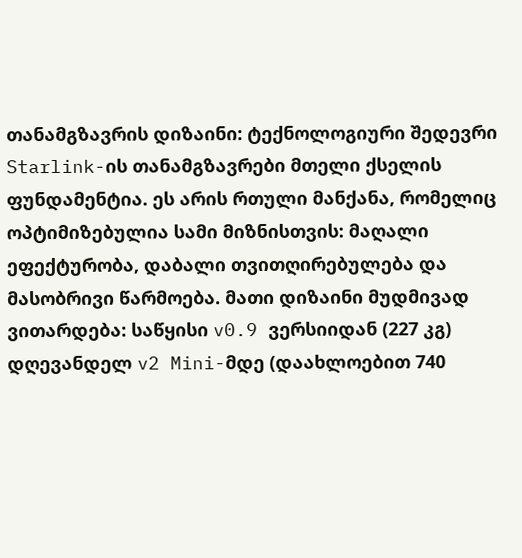თანამგზავრის დიზაინი: ტექნოლოგიური შედევრი
Starlink-ის თანამგზავრები მთელი ქსელის ფუნდამენტია. ეს არის რთული მანქანა, რომელიც ოპტიმიზებულია სამი მიზნისთვის: მაღალი ეფექტურობა, დაბალი თვითღირებულება და მასობრივი წარმოება. მათი დიზაინი მუდმივად ვითარდება: საწყისი v0.9 ვერსიიდან (227 კგ) დღევანდელ v2 Mini-მდე (დაახლოებით 740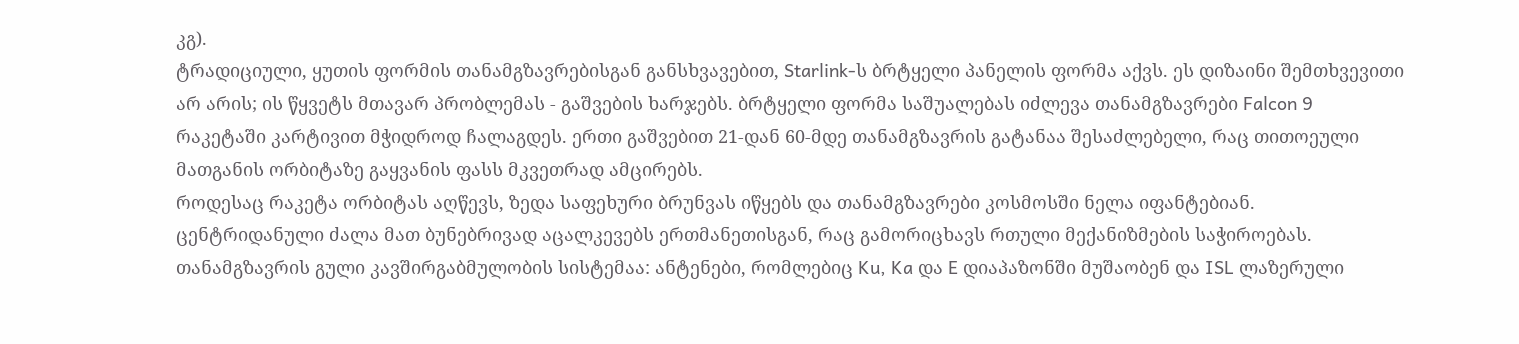კგ).
ტრადიციული, ყუთის ფორმის თანამგზავრებისგან განსხვავებით, Starlink-ს ბრტყელი პანელის ფორმა აქვს. ეს დიზაინი შემთხვევითი არ არის; ის წყვეტს მთავარ პრობლემას - გაშვების ხარჯებს. ბრტყელი ფორმა საშუალებას იძლევა თანამგზავრები Falcon 9 რაკეტაში კარტივით მჭიდროდ ჩალაგდეს. ერთი გაშვებით 21-დან 60-მდე თანამგზავრის გატანაა შესაძლებელი, რაც თითოეული მათგანის ორბიტაზე გაყვანის ფასს მკვეთრად ამცირებს.
როდესაც რაკეტა ორბიტას აღწევს, ზედა საფეხური ბრუნვას იწყებს და თანამგზავრები კოსმოსში ნელა იფანტებიან. ცენტრიდანული ძალა მათ ბუნებრივად აცალკევებს ერთმანეთისგან, რაც გამორიცხავს რთული მექანიზმების საჭიროებას.
თანამგზავრის გული კავშირგაბმულობის სისტემაა: ანტენები, რომლებიც Ku, Ka და E დიაპაზონში მუშაობენ და ISL ლაზერული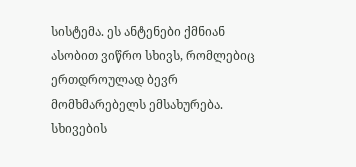სისტემა. ეს ანტენები ქმნიან ასობით ვიწრო სხივს, რომლებიც ერთდროულად ბევრ მომხმარებელს ემსახურება. სხივების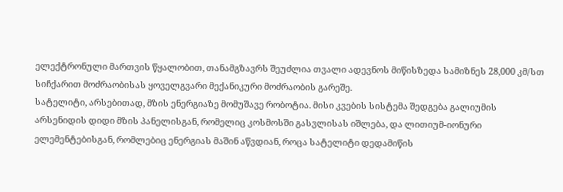ელექტრონული მართვის წყალობით, თანამგზავრს შეუძლია თვალი ადევნოს მიწისზედა სამიზნეს 28,000 კმ/სთ სიჩქარით მოძრაობისას ყოველგვარი მექანიკური მოძრაობის გარეშე.
სატელიტი, არსებითად, მზის ენერგიაზე მომუშავე რობოტია. მისი კვების სისტემა შედგება გალიუმის არსენიდის დიდი მზის პანელისგან, რომელიც კოსმოსში გასვლისას იშლება, და ლითიუმ-იონური ელემენტებისგან, რომლებიც ენერგიას მაშინ აწვდიან, როცა სატელიტი დედამიწის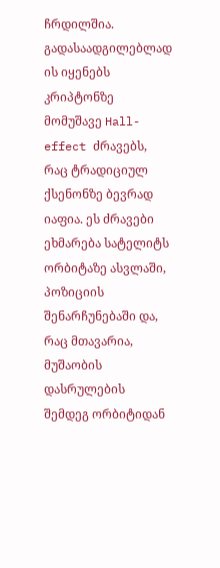ჩრდილშია. გადასაადგილებლად ის იყენებს კრიპტონზე მომუშავე Hall-effect ძრავებს, რაც ტრადიციულ ქსენონზე ბევრად იაფია. ეს ძრავები ეხმარება სატელიტს ორბიტაზე ასვლაში, პოზიციის შენარჩუნებაში და, რაც მთავარია, მუშაობის დასრულების შემდეგ ორბიტიდან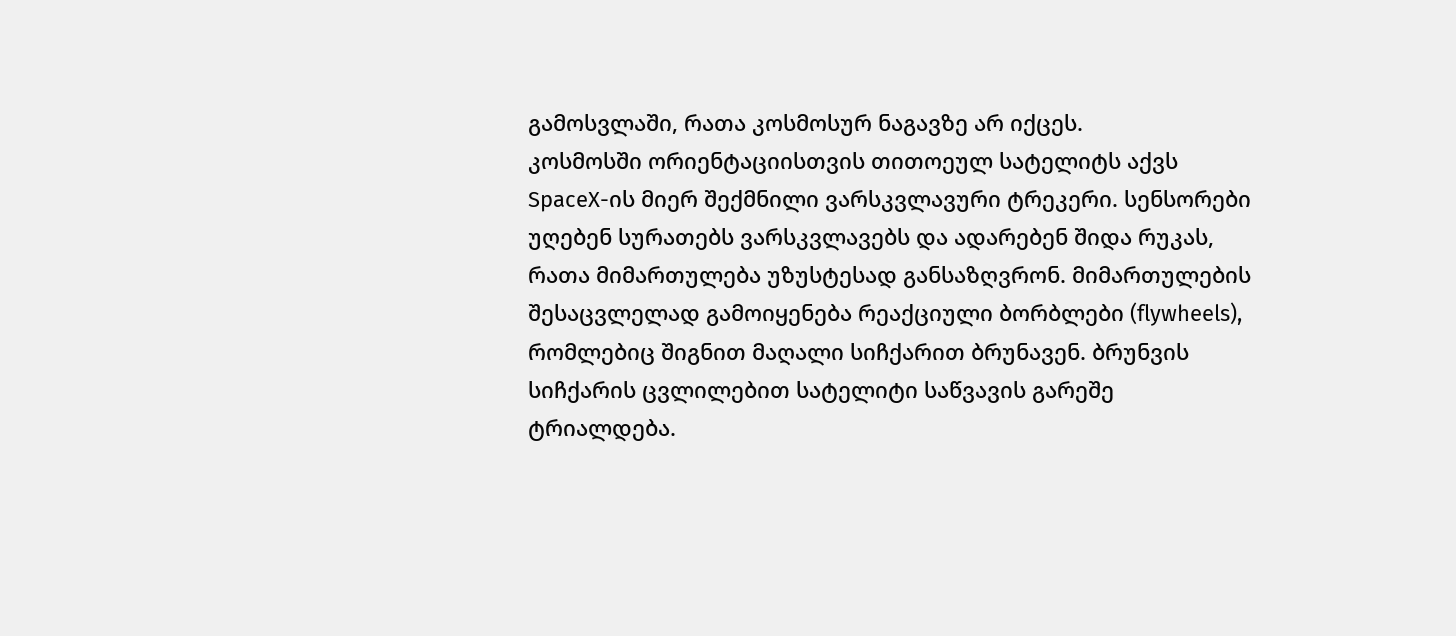გამოსვლაში, რათა კოსმოსურ ნაგავზე არ იქცეს.
კოსმოსში ორიენტაციისთვის თითოეულ სატელიტს აქვს SpaceX-ის მიერ შექმნილი ვარსკვლავური ტრეკერი. სენსორები უღებენ სურათებს ვარსკვლავებს და ადარებენ შიდა რუკას, რათა მიმართულება უზუსტესად განსაზღვრონ. მიმართულების შესაცვლელად გამოიყენება რეაქციული ბორბლები (flywheels), რომლებიც შიგნით მაღალი სიჩქარით ბრუნავენ. ბრუნვის სიჩქარის ცვლილებით სატელიტი საწვავის გარეშე ტრიალდება.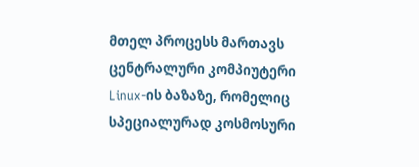მთელ პროცესს მართავს ცენტრალური კომპიუტერი Linux-ის ბაზაზე, რომელიც სპეციალურად კოსმოსური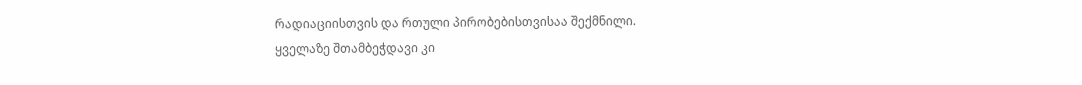რადიაციისთვის და რთული პირობებისთვისაა შექმნილი.
ყველაზე შთამბეჭდავი კი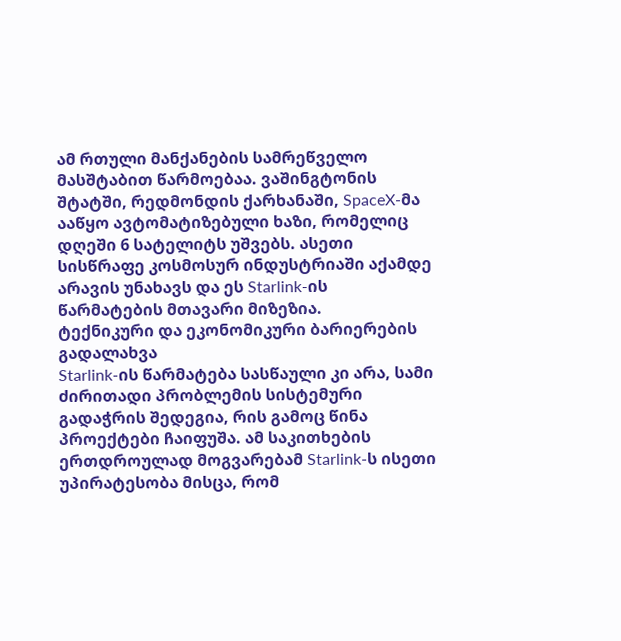ამ რთული მანქანების სამრეწველო მასშტაბით წარმოებაა. ვაშინგტონის შტატში, რედმონდის ქარხანაში, SpaceX-მა ააწყო ავტომატიზებული ხაზი, რომელიც დღეში 6 სატელიტს უშვებს. ასეთი სისწრაფე კოსმოსურ ინდუსტრიაში აქამდე არავის უნახავს და ეს Starlink-ის წარმატების მთავარი მიზეზია.
ტექნიკური და ეკონომიკური ბარიერების გადალახვა
Starlink-ის წარმატება სასწაული კი არა, სამი ძირითადი პრობლემის სისტემური გადაჭრის შედეგია, რის გამოც წინა პროექტები ჩაიფუშა. ამ საკითხების ერთდროულად მოგვარებამ Starlink-ს ისეთი უპირატესობა მისცა, რომ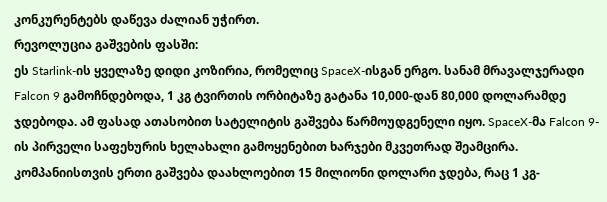კონკურენტებს დაწევა ძალიან უჭირთ.
რევოლუცია გაშვების ფასში:
ეს Starlink-ის ყველაზე დიდი კოზირია, რომელიც SpaceX-ისგან ერგო. სანამ მრავალჯერადი Falcon 9 გამოჩნდებოდა, 1 კგ ტვირთის ორბიტაზე გატანა 10,000-დან 80,000 დოლარამდე ჯდებოდა. ამ ფასად ათასობით სატელიტის გაშვება წარმოუდგენელი იყო. SpaceX-მა Falcon 9-ის პირველი საფეხურის ხელახალი გამოყენებით ხარჯები მკვეთრად შეამცირა. კომპანიისთვის ერთი გაშვება დაახლოებით 15 მილიონი დოლარი ჯდება, რაც 1 კგ-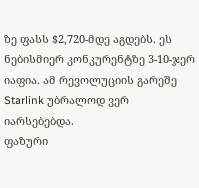ზე ფასს $2,720-მდე აგდებს. ეს ნებისმიერ კონკურენტზე 3-10-ჯერ იაფია. ამ რევოლუციის გარეშე Starlink უბრალოდ ვერ იარსებებდა.
ფაზური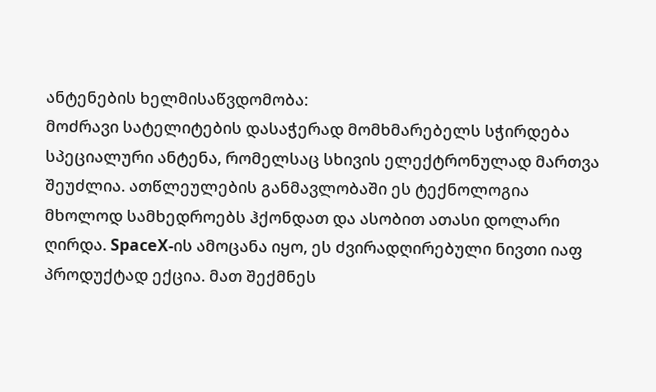ანტენების ხელმისაწვდომობა:
მოძრავი სატელიტების დასაჭერად მომხმარებელს სჭირდება სპეციალური ანტენა, რომელსაც სხივის ელექტრონულად მართვა შეუძლია. ათწლეულების განმავლობაში ეს ტექნოლოგია მხოლოდ სამხედროებს ჰქონდათ და ასობით ათასი დოლარი ღირდა. SpaceX-ის ამოცანა იყო, ეს ძვირადღირებული ნივთი იაფ პროდუქტად ექცია. მათ შექმნეს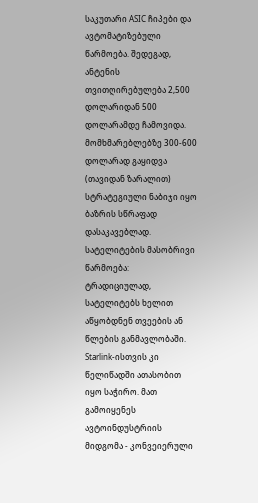საკუთარი ASIC ჩიპები და ავტომატიზებული წარმოება. შედეგად, ანტენის თვითღირებულება 2,500 დოლარიდან 500 დოლარამდე ჩამოვიდა. მომხმარებლებზე 300-600 დოლარად გაყიდვა (თავიდან ზარალით) სტრატეგიული ნაბიჯი იყო ბაზრის სწრაფად დასაკავებლად.
სატელიტების მასობრივი წარმოება:
ტრადიციულად, სატელიტებს ხელით აწყობდნენ თვეების ან წლების განმავლობაში. Starlink-ისთვის კი წელიწადში ათასობით იყო საჭირო. მათ გამოიყენეს ავტოინდუსტრიის მიდგომა - კონვეიერული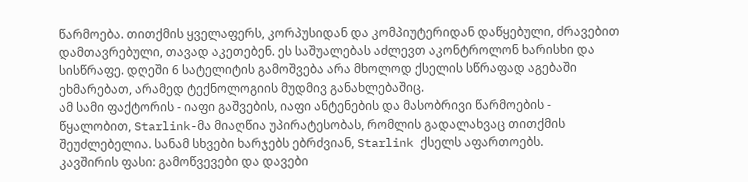წარმოება. თითქმის ყველაფერს, კორპუსიდან და კომპიუტერიდან დაწყებული, ძრავებით დამთავრებული, თავად აკეთებენ. ეს საშუალებას აძლევთ აკონტროლონ ხარისხი და სისწრაფე. დღეში 6 სატელიტის გამოშვება არა მხოლოდ ქსელის სწრაფად აგებაში ეხმარებათ, არამედ ტექნოლოგიის მუდმივ განახლებაშიც.
ამ სამი ფაქტორის - იაფი გაშვების, იაფი ანტენების და მასობრივი წარმოების - წყალობით, Starlink-მა მიაღწია უპირატესობას, რომლის გადალახვაც თითქმის შეუძლებელია. სანამ სხვები ხარჯებს ებრძვიან, Starlink ქსელს აფართოებს.
კავშირის ფასი: გამოწვევები და დავები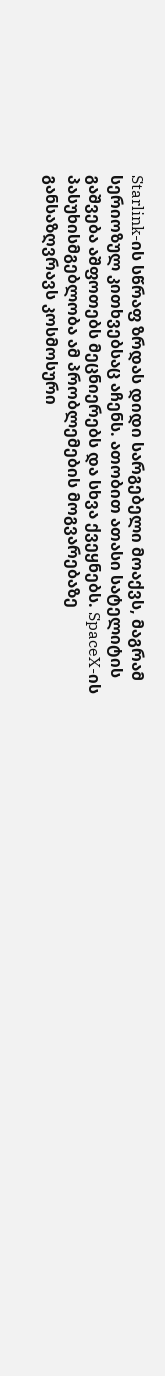Starlink-ის სწრაფ ზრდას დიდი სარგებელი მოაქვს, მაგრამ სერიოზულ კითხვებსაც აჩენს. ათობით ათასი სატელიტის გაშვება აშფოთებს მეცნიერებს და სხვა ქვეყნებს. SpaceX-ის პასუხისმგებლობა ამ პრობლემების მოგვარებაზე განსაზღვრავს კოსმოსური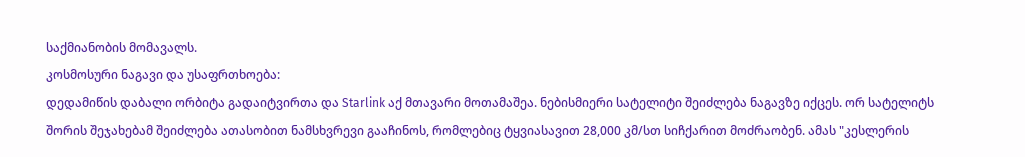საქმიანობის მომავალს.
კოსმოსური ნაგავი და უსაფრთხოება:
დედამიწის დაბალი ორბიტა გადაიტვირთა და Starlink აქ მთავარი მოთამაშეა. ნებისმიერი სატელიტი შეიძლება ნაგავზე იქცეს. ორ სატელიტს შორის შეჯახებამ შეიძლება ათასობით ნამსხვრევი გააჩინოს, რომლებიც ტყვიასავით 28,000 კმ/სთ სიჩქარით მოძრაობენ. ამას "კესლერის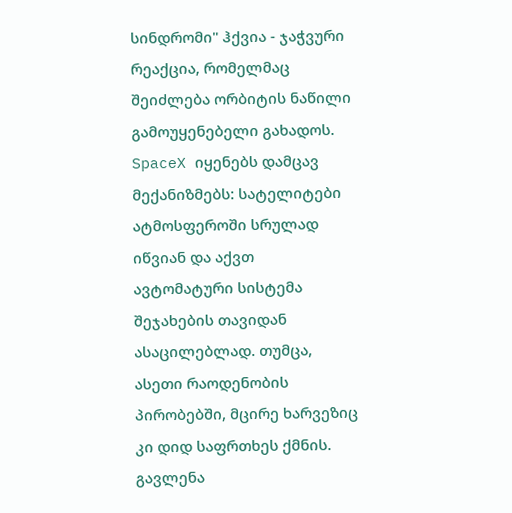სინდრომი" ჰქვია - ჯაჭვური რეაქცია, რომელმაც შეიძლება ორბიტის ნაწილი გამოუყენებელი გახადოს. SpaceX იყენებს დამცავ მექანიზმებს: სატელიტები ატმოსფეროში სრულად იწვიან და აქვთ ავტომატური სისტემა შეჯახების თავიდან ასაცილებლად. თუმცა, ასეთი რაოდენობის პირობებში, მცირე ხარვეზიც კი დიდ საფრთხეს ქმნის.
გავლენა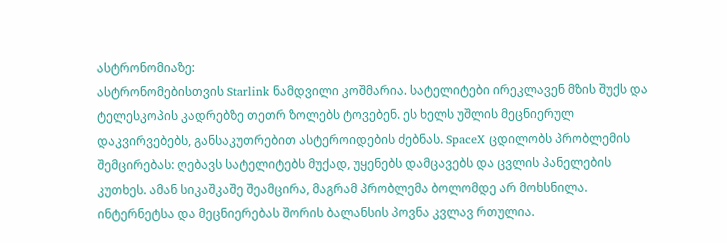ასტრონომიაზე:
ასტრონომებისთვის Starlink ნამდვილი კოშმარია. სატელიტები ირეკლავენ მზის შუქს და ტელესკოპის კადრებზე თეთრ ზოლებს ტოვებენ. ეს ხელს უშლის მეცნიერულ დაკვირვებებს, განსაკუთრებით ასტეროიდების ძებნას. SpaceX ცდილობს პრობლემის შემცირებას: ღებავს სატელიტებს მუქად, უყენებს დამცავებს და ცვლის პანელების კუთხეს. ამან სიკაშკაშე შეამცირა, მაგრამ პრობლემა ბოლომდე არ მოხსნილა. ინტერნეტსა და მეცნიერებას შორის ბალანსის პოვნა კვლავ რთულია.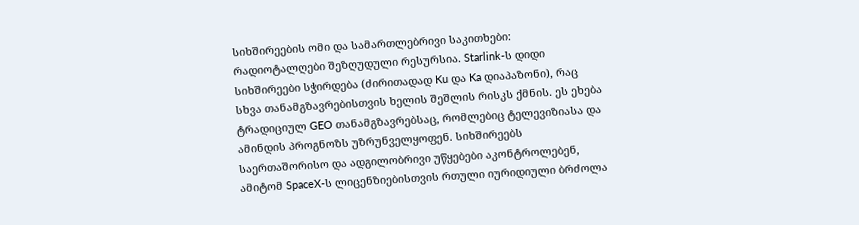სიხშირეების ომი და სამართლებრივი საკითხები:
რადიოტალღები შეზღუდული რესურსია. Starlink-ს დიდი სიხშირეები სჭირდება (ძირითადად Ku და Ka დიაპაზონი), რაც სხვა თანამგზავრებისთვის ხელის შეშლის რისკს ქმნის. ეს ეხება ტრადიციულ GEO თანამგზავრებსაც, რომლებიც ტელევიზიასა და ამინდის პროგნოზს უზრუნველყოფენ. სიხშირეებს საერთაშორისო და ადგილობრივი უწყებები აკონტროლებენ, ამიტომ SpaceX-ს ლიცენზიებისთვის რთული იურიდიული ბრძოლა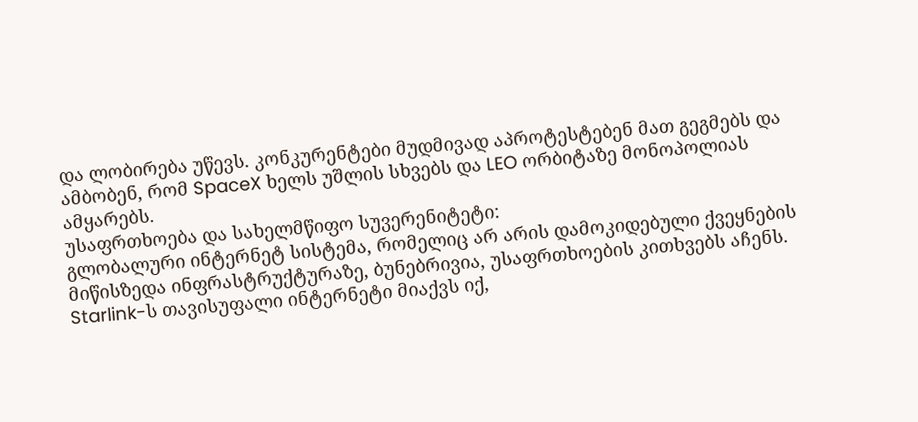და ლობირება უწევს. კონკურენტები მუდმივად აპროტესტებენ მათ გეგმებს და ამბობენ, რომ SpaceX ხელს უშლის სხვებს და LEO ორბიტაზე მონოპოლიას ამყარებს.
უსაფრთხოება და სახელმწიფო სუვერენიტეტი:
გლობალური ინტერნეტ სისტემა, რომელიც არ არის დამოკიდებული ქვეყნების მიწისზედა ინფრასტრუქტურაზე, ბუნებრივია, უსაფრთხოების კითხვებს აჩენს. Starlink-ს თავისუფალი ინტერნეტი მიაქვს იქ,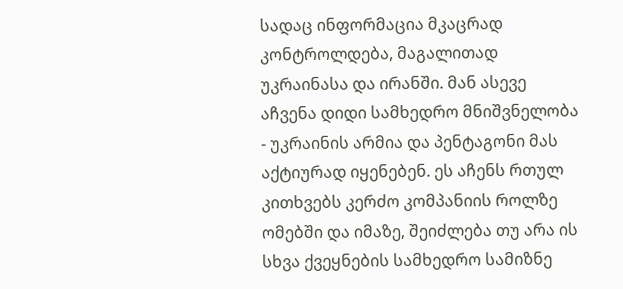სადაც ინფორმაცია მკაცრად კონტროლდება, მაგალითად უკრაინასა და ირანში. მან ასევე აჩვენა დიდი სამხედრო მნიშვნელობა - უკრაინის არმია და პენტაგონი მას აქტიურად იყენებენ. ეს აჩენს რთულ კითხვებს კერძო კომპანიის როლზე ომებში და იმაზე, შეიძლება თუ არა ის სხვა ქვეყნების სამხედრო სამიზნე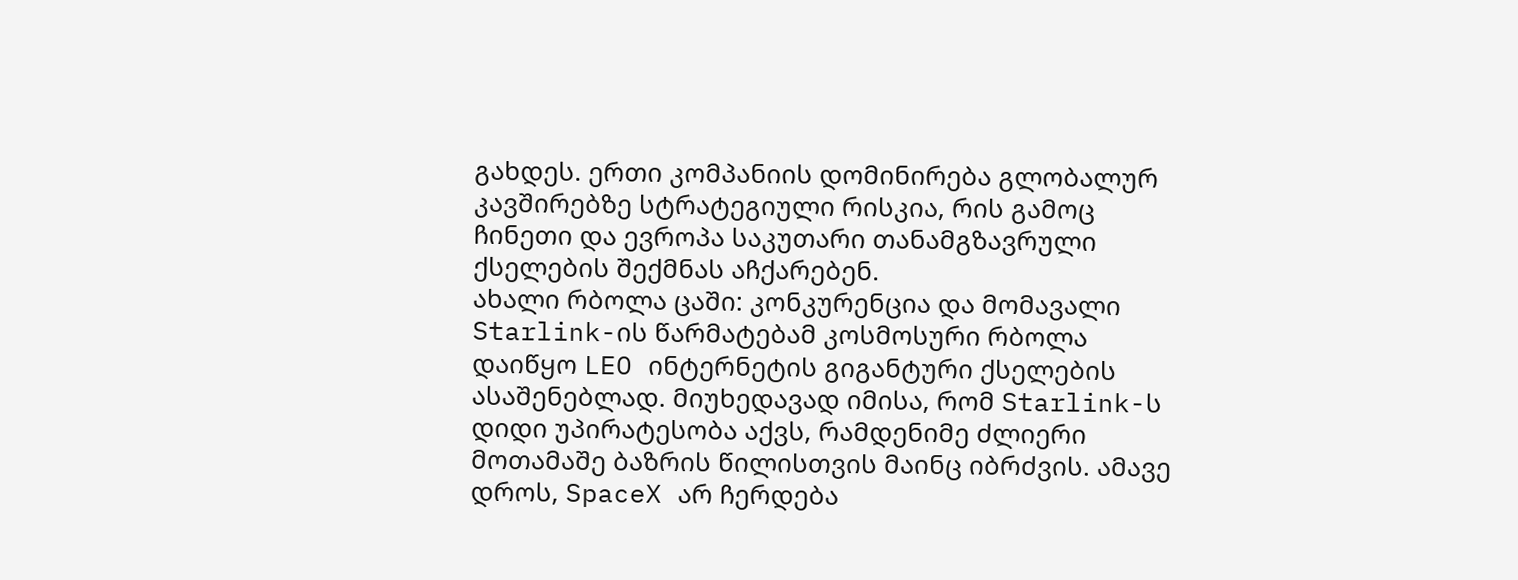გახდეს. ერთი კომპანიის დომინირება გლობალურ კავშირებზე სტრატეგიული რისკია, რის გამოც ჩინეთი და ევროპა საკუთარი თანამგზავრული ქსელების შექმნას აჩქარებენ.
ახალი რბოლა ცაში: კონკურენცია და მომავალი
Starlink-ის წარმატებამ კოსმოსური რბოლა დაიწყო LEO ინტერნეტის გიგანტური ქსელების ასაშენებლად. მიუხედავად იმისა, რომ Starlink-ს დიდი უპირატესობა აქვს, რამდენიმე ძლიერი მოთამაშე ბაზრის წილისთვის მაინც იბრძვის. ამავე დროს, SpaceX არ ჩერდება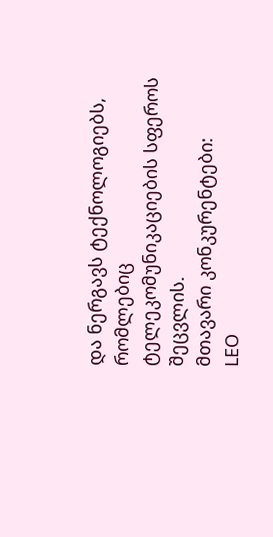და ნერგავს ტექნოლოგიებს, რომლებიც ტელეკომუნიკაციების სფეროს შეცვლის.
მთავარი კონკურენტები:
LEO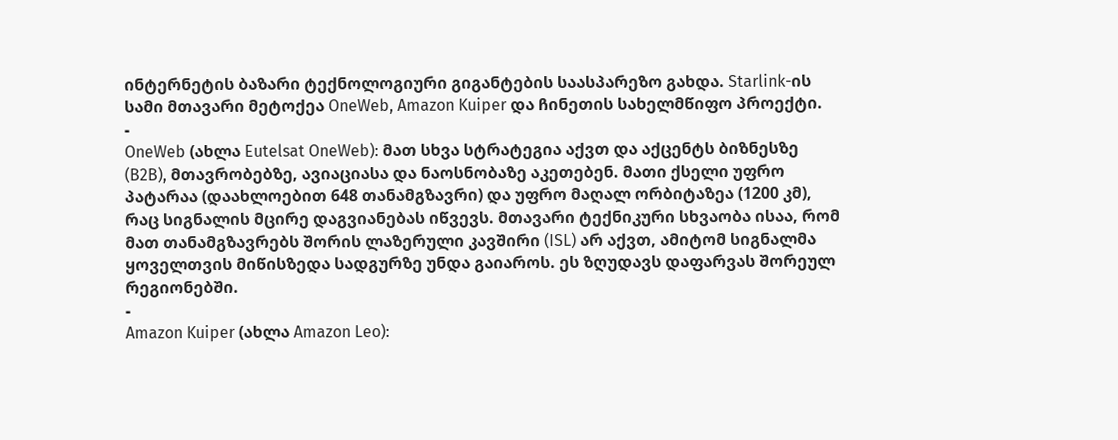ინტერნეტის ბაზარი ტექნოლოგიური გიგანტების საასპარეზო გახდა. Starlink-ის სამი მთავარი მეტოქეა OneWeb, Amazon Kuiper და ჩინეთის სახელმწიფო პროექტი.
-
OneWeb (ახლა Eutelsat OneWeb): მათ სხვა სტრატეგია აქვთ და აქცენტს ბიზნესზე (B2B), მთავრობებზე, ავიაციასა და ნაოსნობაზე აკეთებენ. მათი ქსელი უფრო პატარაა (დაახლოებით 648 თანამგზავრი) და უფრო მაღალ ორბიტაზეა (1200 კმ), რაც სიგნალის მცირე დაგვიანებას იწვევს. მთავარი ტექნიკური სხვაობა ისაა, რომ მათ თანამგზავრებს შორის ლაზერული კავშირი (ISL) არ აქვთ, ამიტომ სიგნალმა ყოველთვის მიწისზედა სადგურზე უნდა გაიაროს. ეს ზღუდავს დაფარვას შორეულ რეგიონებში.
-
Amazon Kuiper (ახლა Amazon Leo):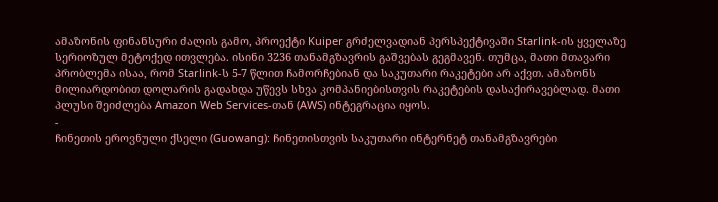ამაზონის ფინანსური ძალის გამო, პროექტი Kuiper გრძელვადიან პერსპექტივაში Starlink-ის ყველაზე სერიოზულ მეტოქედ ითვლება. ისინი 3236 თანამგზავრის გაშვებას გეგმავენ. თუმცა, მათი მთავარი პრობლემა ისაა, რომ Starlink-ს 5-7 წლით ჩამორჩებიან და საკუთარი რაკეტები არ აქვთ. ამაზონს მილიარდობით დოლარის გადახდა უწევს სხვა კომპანიებისთვის რაკეტების დასაქირავებლად. მათი პლუსი შეიძლება Amazon Web Services-თან (AWS) ინტეგრაცია იყოს.
-
ჩინეთის ეროვნული ქსელი (Guowang): ჩინეთისთვის საკუთარი ინტერნეტ თანამგზავრები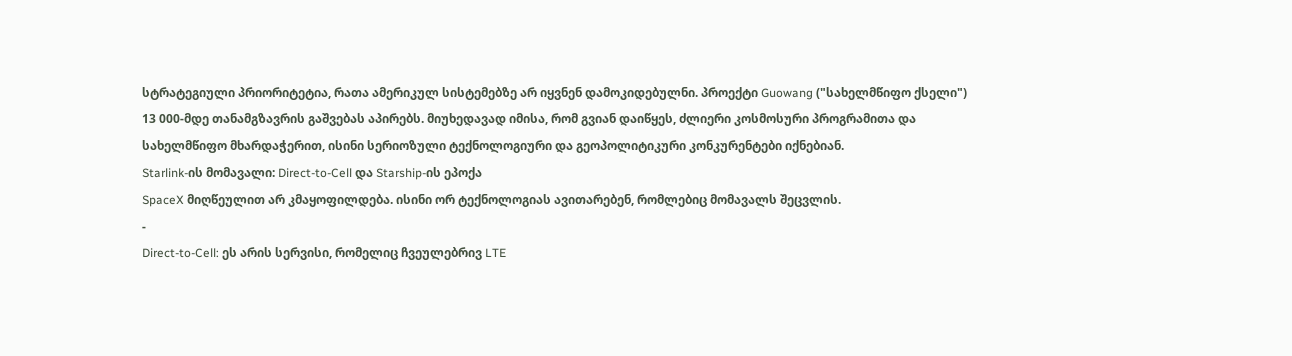სტრატეგიული პრიორიტეტია, რათა ამერიკულ სისტემებზე არ იყვნენ დამოკიდებულნი. პროექტი Guowang ("სახელმწიფო ქსელი") 13 000-მდე თანამგზავრის გაშვებას აპირებს. მიუხედავად იმისა, რომ გვიან დაიწყეს, ძლიერი კოსმოსური პროგრამითა და სახელმწიფო მხარდაჭერით, ისინი სერიოზული ტექნოლოგიური და გეოპოლიტიკური კონკურენტები იქნებიან.
Starlink-ის მომავალი: Direct-to-Cell და Starship-ის ეპოქა
SpaceX მიღწეულით არ კმაყოფილდება. ისინი ორ ტექნოლოგიას ავითარებენ, რომლებიც მომავალს შეცვლის.
-
Direct-to-Cell: ეს არის სერვისი, რომელიც ჩვეულებრივ LTE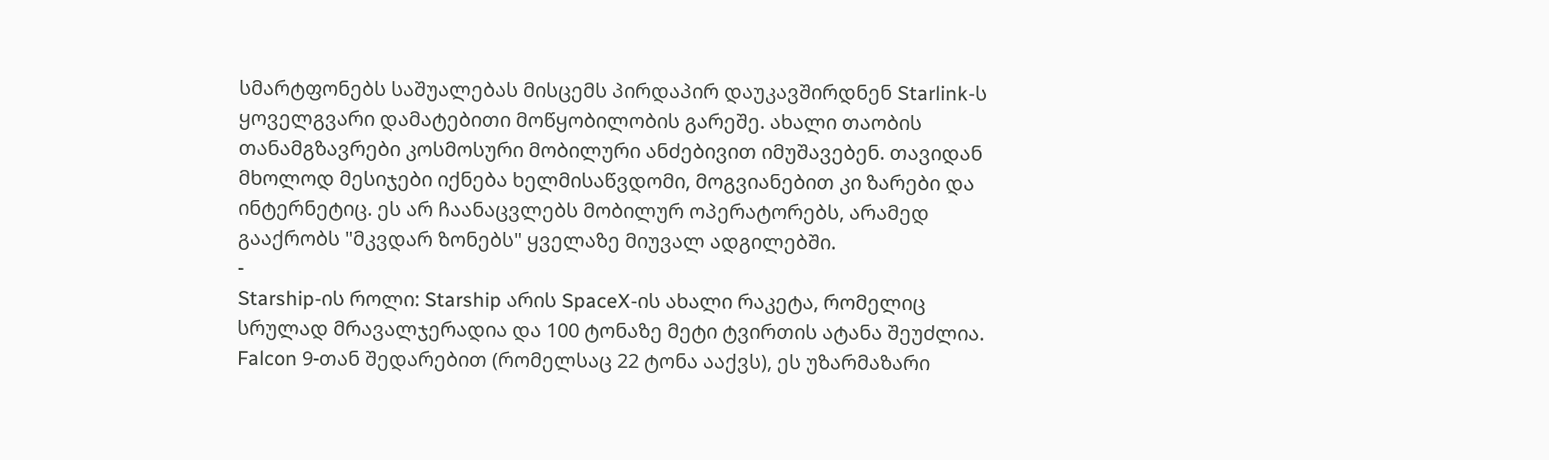სმარტფონებს საშუალებას მისცემს პირდაპირ დაუკავშირდნენ Starlink-ს ყოველგვარი დამატებითი მოწყობილობის გარეშე. ახალი თაობის თანამგზავრები კოსმოსური მობილური ანძებივით იმუშავებენ. თავიდან მხოლოდ მესიჯები იქნება ხელმისაწვდომი, მოგვიანებით კი ზარები და ინტერნეტიც. ეს არ ჩაანაცვლებს მობილურ ოპერატორებს, არამედ გააქრობს "მკვდარ ზონებს" ყველაზე მიუვალ ადგილებში.
-
Starship-ის როლი: Starship არის SpaceX-ის ახალი რაკეტა, რომელიც სრულად მრავალჯერადია და 100 ტონაზე მეტი ტვირთის ატანა შეუძლია. Falcon 9-თან შედარებით (რომელსაც 22 ტონა ააქვს), ეს უზარმაზარი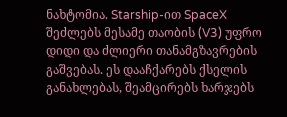ნახტომია. Starship-ით SpaceX შეძლებს მესამე თაობის (V3) უფრო დიდი და ძლიერი თანამგზავრების გაშვებას. ეს დააჩქარებს ქსელის განახლებას, შეამცირებს ხარჯებს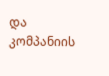და კომპანიის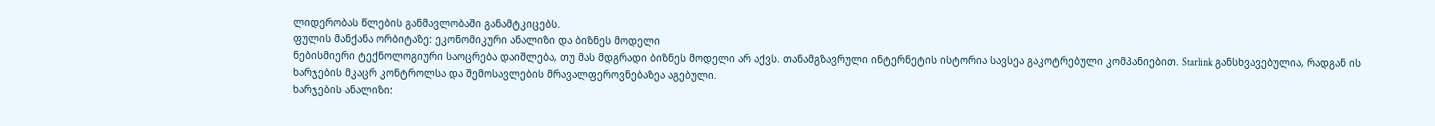ლიდერობას წლების განმავლობაში განამტკიცებს.
ფულის მანქანა ორბიტაზე: ეკონომიკური ანალიზი და ბიზნეს მოდელი
ნებისმიერი ტექნოლოგიური საოცრება დაიშლება, თუ მას მდგრადი ბიზნეს მოდელი არ აქვს. თანამგზავრული ინტერნეტის ისტორია სავსეა გაკოტრებული კომპანიებით. Starlink განსხვავებულია, რადგან ის ხარჯების მკაცრ კონტროლსა და შემოსავლების მრავალფეროვნებაზეა აგებული.
ხარჯების ანალიზი: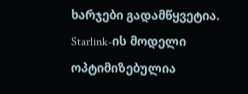ხარჯები გადამწყვეტია. Starlink-ის მოდელი ოპტიმიზებულია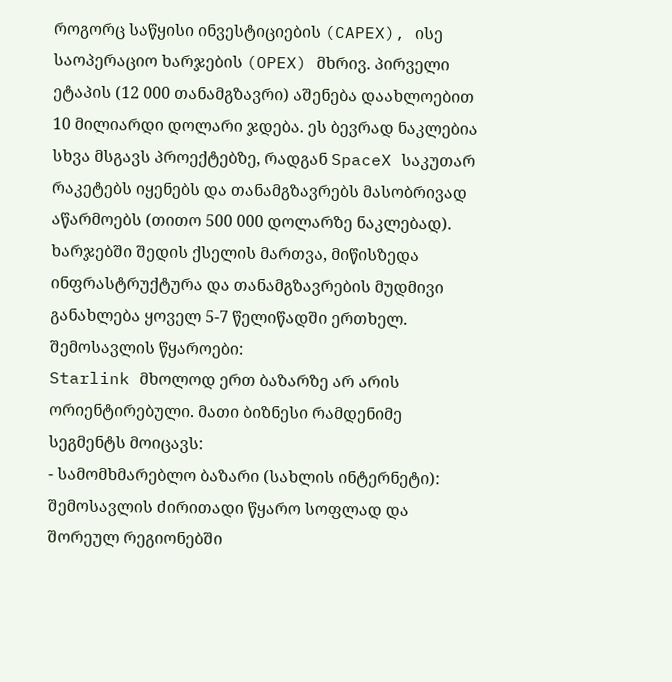როგორც საწყისი ინვესტიციების (CAPEX), ისე საოპერაციო ხარჯების (OPEX) მხრივ. პირველი ეტაპის (12 000 თანამგზავრი) აშენება დაახლოებით 10 მილიარდი დოლარი ჯდება. ეს ბევრად ნაკლებია სხვა მსგავს პროექტებზე, რადგან SpaceX საკუთარ რაკეტებს იყენებს და თანამგზავრებს მასობრივად აწარმოებს (თითო 500 000 დოლარზე ნაკლებად). ხარჯებში შედის ქსელის მართვა, მიწისზედა ინფრასტრუქტურა და თანამგზავრების მუდმივი განახლება ყოველ 5-7 წელიწადში ერთხელ.
შემოსავლის წყაროები:
Starlink მხოლოდ ერთ ბაზარზე არ არის ორიენტირებული. მათი ბიზნესი რამდენიმე სეგმენტს მოიცავს:
- სამომხმარებლო ბაზარი (სახლის ინტერნეტი): შემოსავლის ძირითადი წყარო სოფლად და შორეულ რეგიონებში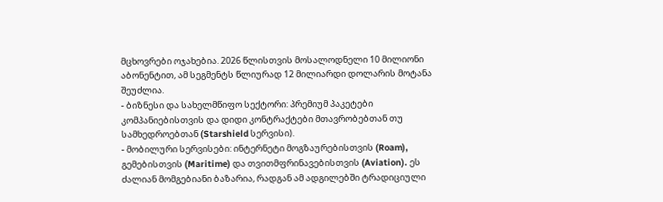მცხოვრები ოჯახებია. 2026 წლისთვის მოსალოდნელი 10 მილიონი აბონენტით, ამ სეგმენტს წლიურად 12 მილიარდი დოლარის მოტანა შეუძლია.
- ბიზნესი და სახელმწიფო სექტორი: პრემიუმ პაკეტები კომპანიებისთვის და დიდი კონტრაქტები მთავრობებთან თუ სამხედროებთან (Starshield სერვისი).
- მობილური სერვისები: ინტერნეტი მოგზაურებისთვის (Roam), გემებისთვის (Maritime) და თვითმფრინავებისთვის (Aviation). ეს ძალიან მომგებიანი ბაზარია, რადგან ამ ადგილებში ტრადიციული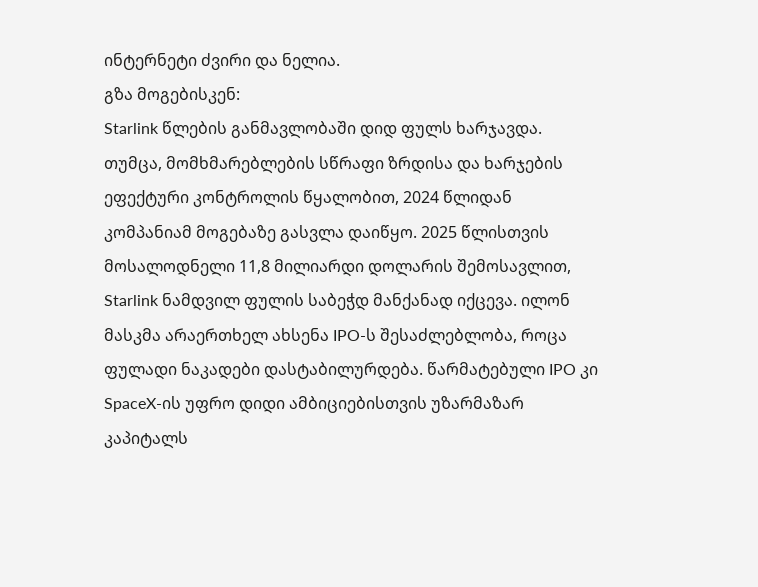ინტერნეტი ძვირი და ნელია.
გზა მოგებისკენ:
Starlink წლების განმავლობაში დიდ ფულს ხარჯავდა. თუმცა, მომხმარებლების სწრაფი ზრდისა და ხარჯების ეფექტური კონტროლის წყალობით, 2024 წლიდან კომპანიამ მოგებაზე გასვლა დაიწყო. 2025 წლისთვის მოსალოდნელი 11,8 მილიარდი დოლარის შემოსავლით, Starlink ნამდვილ ფულის საბეჭდ მანქანად იქცევა. ილონ მასკმა არაერთხელ ახსენა IPO-ს შესაძლებლობა, როცა ფულადი ნაკადები დასტაბილურდება. წარმატებული IPO კი SpaceX-ის უფრო დიდი ამბიციებისთვის უზარმაზარ კაპიტალს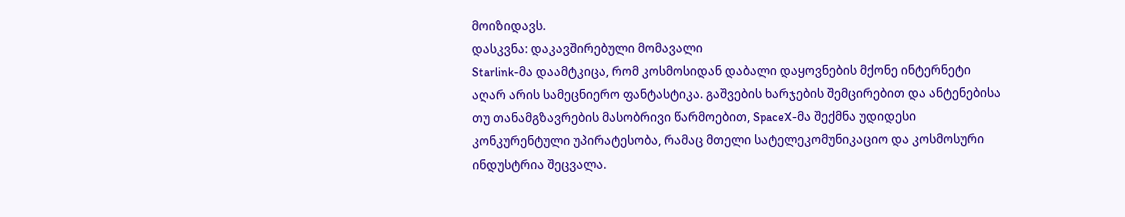მოიზიდავს.
დასკვნა: დაკავშირებული მომავალი
Starlink-მა დაამტკიცა, რომ კოსმოსიდან დაბალი დაყოვნების მქონე ინტერნეტი აღარ არის სამეცნიერო ფანტასტიკა. გაშვების ხარჯების შემცირებით და ანტენებისა თუ თანამგზავრების მასობრივი წარმოებით, SpaceX-მა შექმნა უდიდესი კონკურენტული უპირატესობა, რამაც მთელი სატელეკომუნიკაციო და კოსმოსური ინდუსტრია შეცვალა.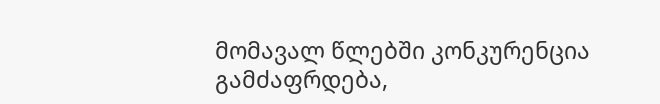მომავალ წლებში კონკურენცია გამძაფრდება,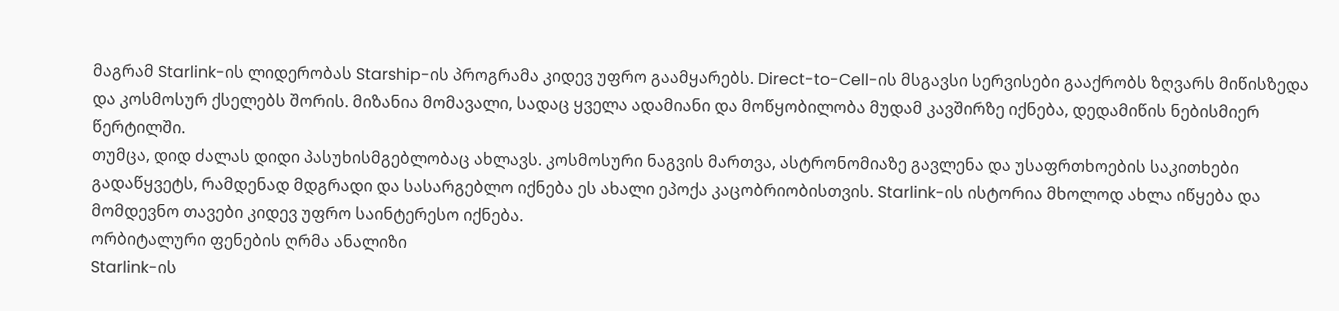მაგრამ Starlink-ის ლიდერობას Starship-ის პროგრამა კიდევ უფრო გაამყარებს. Direct-to-Cell-ის მსგავსი სერვისები გააქრობს ზღვარს მიწისზედა და კოსმოსურ ქსელებს შორის. მიზანია მომავალი, სადაც ყველა ადამიანი და მოწყობილობა მუდამ კავშირზე იქნება, დედამიწის ნებისმიერ წერტილში.
თუმცა, დიდ ძალას დიდი პასუხისმგებლობაც ახლავს. კოსმოსური ნაგვის მართვა, ასტრონომიაზე გავლენა და უსაფრთხოების საკითხები გადაწყვეტს, რამდენად მდგრადი და სასარგებლო იქნება ეს ახალი ეპოქა კაცობრიობისთვის. Starlink-ის ისტორია მხოლოდ ახლა იწყება და მომდევნო თავები კიდევ უფრო საინტერესო იქნება.
ორბიტალური ფენების ღრმა ანალიზი
Starlink-ის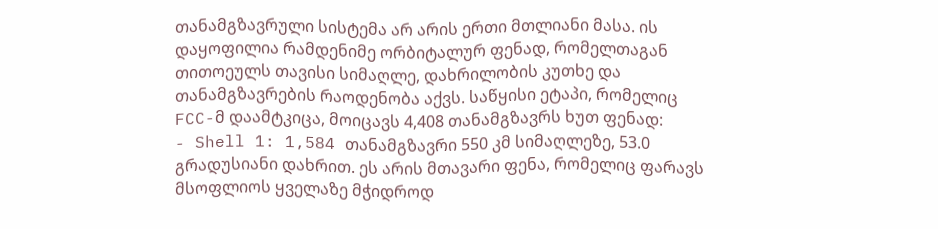თანამგზავრული სისტემა არ არის ერთი მთლიანი მასა. ის დაყოფილია რამდენიმე ორბიტალურ ფენად, რომელთაგან თითოეულს თავისი სიმაღლე, დახრილობის კუთხე და თანამგზავრების რაოდენობა აქვს. საწყისი ეტაპი, რომელიც FCC-მ დაამტკიცა, მოიცავს 4,408 თანამგზავრს ხუთ ფენად:
- Shell 1: 1,584 თანამგზავრი 550 კმ სიმაღლეზე, 53.0 გრადუსიანი დახრით. ეს არის მთავარი ფენა, რომელიც ფარავს მსოფლიოს ყველაზე მჭიდროდ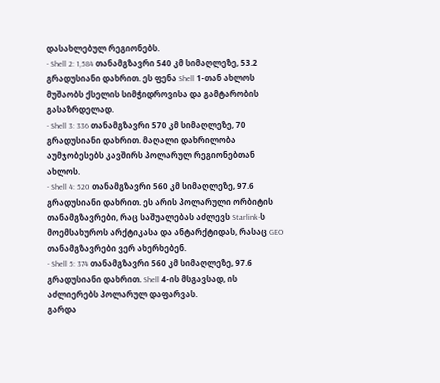დასახლებულ რეგიონებს.
- Shell 2: 1,584 თანამგზავრი 540 კმ სიმაღლეზე, 53.2 გრადუსიანი დახრით. ეს ფენა Shell 1-თან ახლოს მუშაობს ქსელის სიმჭიდროვისა და გამტარობის გასაზრდელად.
- Shell 3: 336 თანამგზავრი 570 კმ სიმაღლეზე, 70 გრადუსიანი დახრით. მაღალი დახრილობა აუმჯობესებს კავშირს პოლარულ რეგიონებთან ახლოს.
- Shell 4: 520 თანამგზავრი 560 კმ სიმაღლეზე, 97.6 გრადუსიანი დახრით. ეს არის პოლარული ორბიტის თანამგზავრები, რაც საშუალებას აძლევს Starlink-ს მოემსახუროს არქტიკასა და ანტარქტიდას, რასაც GEO თანამგზავრები ვერ ახერხებენ.
- Shell 5: 374 თანამგზავრი 560 კმ სიმაღლეზე, 97.6 გრადუსიანი დახრით. Shell 4-ის მსგავსად, ის აძლიერებს პოლარულ დაფარვას.
გარდა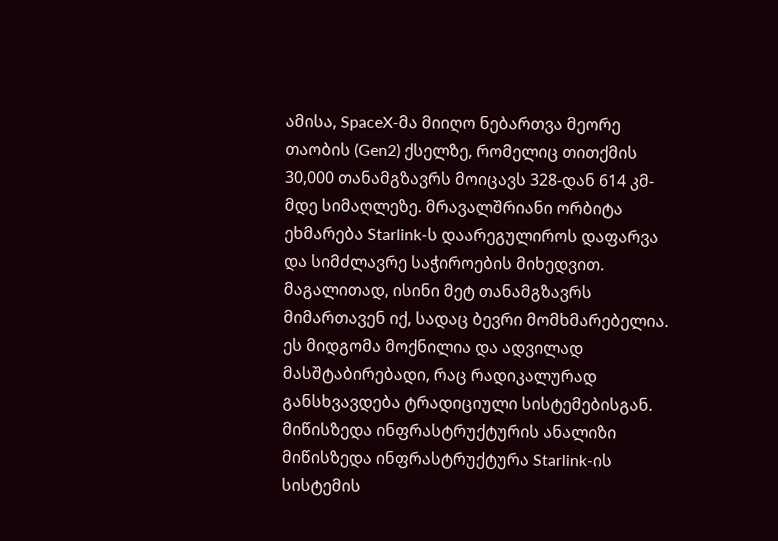ამისა, SpaceX-მა მიიღო ნებართვა მეორე თაობის (Gen2) ქსელზე, რომელიც თითქმის 30,000 თანამგზავრს მოიცავს 328-დან 614 კმ-მდე სიმაღლეზე. მრავალშრიანი ორბიტა ეხმარება Starlink-ს დაარეგულიროს დაფარვა და სიმძლავრე საჭიროების მიხედვით. მაგალითად, ისინი მეტ თანამგზავრს მიმართავენ იქ, სადაც ბევრი მომხმარებელია. ეს მიდგომა მოქნილია და ადვილად მასშტაბირებადი, რაც რადიკალურად განსხვავდება ტრადიციული სისტემებისგან.
მიწისზედა ინფრასტრუქტურის ანალიზი
მიწისზედა ინფრასტრუქტურა Starlink-ის სისტემის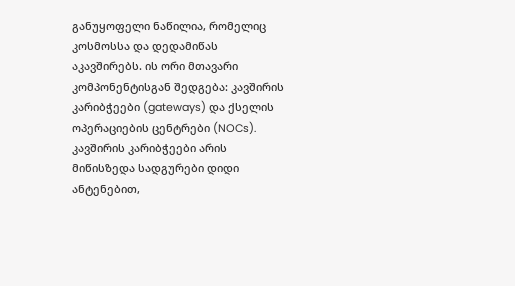განუყოფელი ნაწილია, რომელიც კოსმოსსა და დედამიწას აკავშირებს. ის ორი მთავარი კომპონენტისგან შედგება: კავშირის კარიბჭეები (gateways) და ქსელის ოპერაციების ცენტრები (NOCs).
კავშირის კარიბჭეები არის მიწისზედა სადგურები დიდი ანტენებით,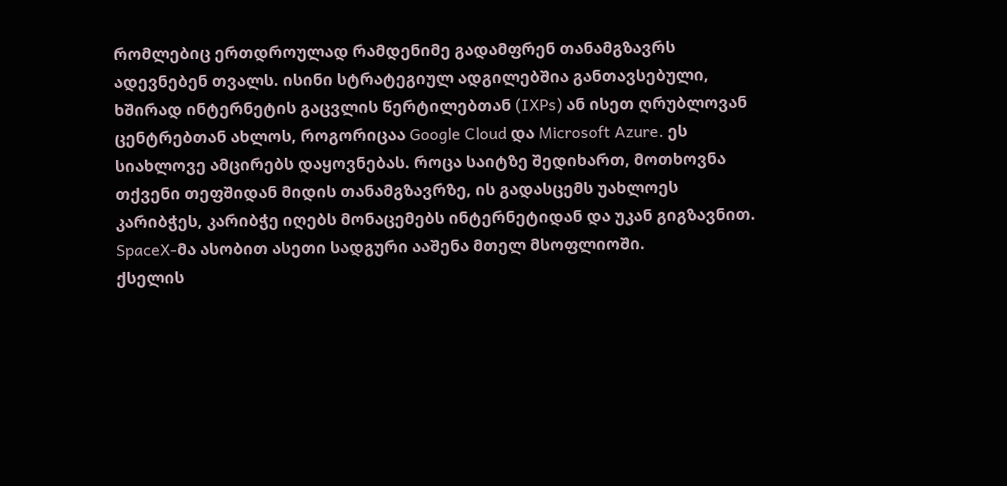რომლებიც ერთდროულად რამდენიმე გადამფრენ თანამგზავრს ადევნებენ თვალს. ისინი სტრატეგიულ ადგილებშია განთავსებული, ხშირად ინტერნეტის გაცვლის წერტილებთან (IXPs) ან ისეთ ღრუბლოვან ცენტრებთან ახლოს, როგორიცაა Google Cloud და Microsoft Azure. ეს სიახლოვე ამცირებს დაყოვნებას. როცა საიტზე შედიხართ, მოთხოვნა თქვენი თეფშიდან მიდის თანამგზავრზე, ის გადასცემს უახლოეს კარიბჭეს, კარიბჭე იღებს მონაცემებს ინტერნეტიდან და უკან გიგზავნით. SpaceX-მა ასობით ასეთი სადგური ააშენა მთელ მსოფლიოში.
ქსელის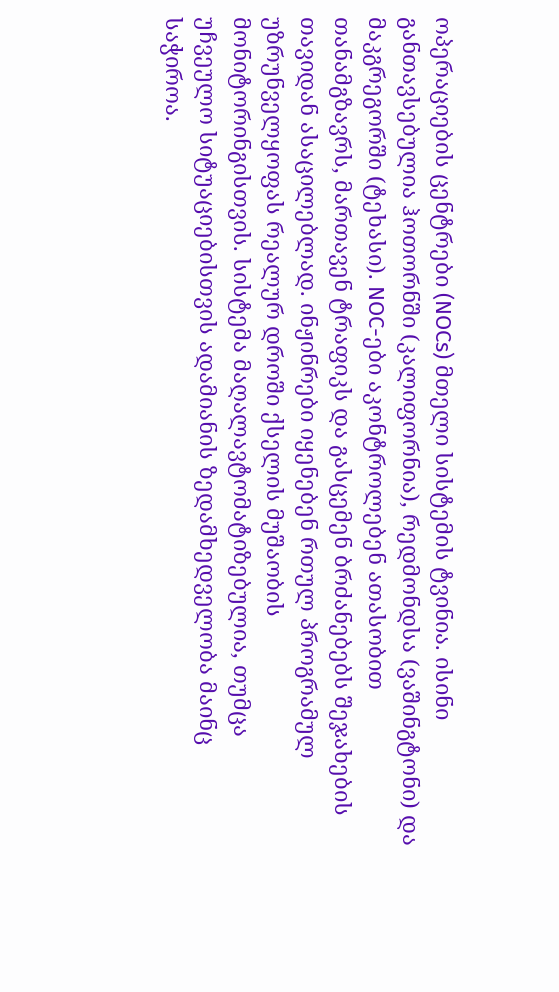ოპერაციების ცენტრები (NOCs) მთელი სისტემის ტვინია. ისინი განთავსებულია ჰოთორნში (კალიფორნია), რედმონდსა (ვაშინგტონი) და მაკგრეგორში (ტეხასი). NOC-ები აკონტროლებენ ათასობით თანამგზავრს, მართავენ ტრაფიკს და გასცემენ ბრძანებებს შეჯახების თავიდან ასაცილებლად. ინჟინრები იყენებენ რთულ პროგრამულ უზრუნველყოფას რეალურ დროში ქსელის მუშაობის მონიტორინგისთვის. სისტემა მაღალავტომატიზებულია, თუმცა უჩვეულო სიტუაციებისთვის ადამიანის ზედამხედველობა მაინც საჭიროა.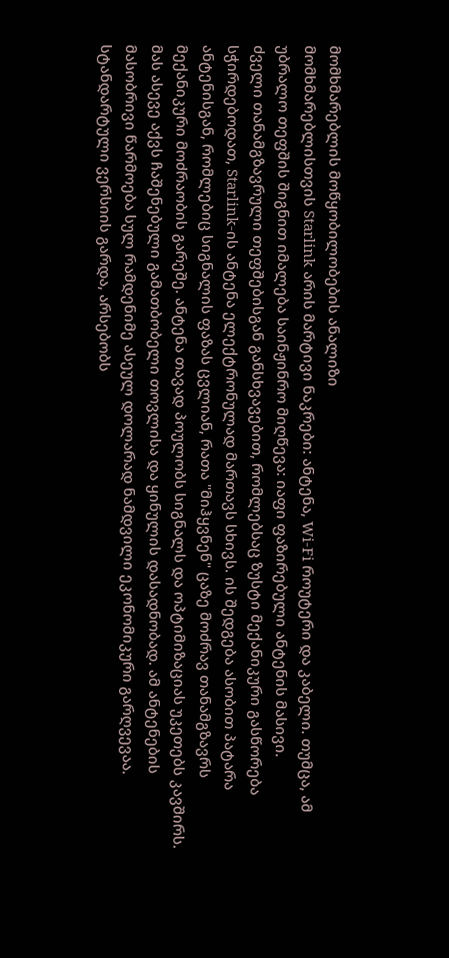მომხმარებლის მოწყობილობების ანალიზი
მომხმარებლისთვის Starlink არის მარტივი ნაკრები: ანტენა, Wi-Fi როუტერი და კაბელი. თუმცა, ამ უბრალო თეფშის შიგნით იმალება საინჟინრო მიღწევა: იაფი ფაზირებული ანტენის მასივი.
ძველი თანამგზავრული თეფშებისგან განსხვავებით, რომლებსაც ზუსტი მექანიკური გასწორება სჭირდებოდათ, Starlink-ის ანტენა ელექტრონულად მართავს სხივს. ის შედგება ასობით პატარა ანტენისგან, რომლებიც სიგნალის ფაზას ცვლიან, რათა "მიჰყვნენ" ცაზე მოძრავ თანამგზავრს მექანიკური მოძრაობის გარეშე. ანტენა თავად პოულობს სიგნალს და ოპტიმიზაციას უკეთებს კავშირს. მას ასევე აქვს ჩაშენებული გამათბობელი თოვლისა და ყინულის დასადნობად. ამ ანტენების მასობრივი წარმოება სულ რამდენიმე ასეულ დოლარად ნამდვილი ეკონომიკური გარღვევაა.
სტანდარტული ვერსიის გარდა, არსებობს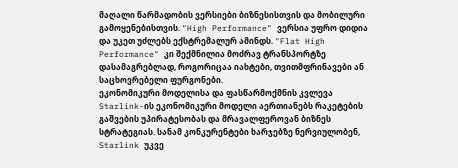მაღალი წარმადობის ვერსიები ბიზნესისთვის და მობილური გამოყენებისთვის. "High Performance" ვერსია უფრო დიდია და უკეთ უძლებს ექსტრემალურ ამინდს. "Flat High Performance" კი შექმნილია მოძრავ ტრანსპორტზე დასამაგრებლად, როგორიცაა იახტები, თვითმფრინავები ან საცხოვრებელი ფურგონები.
ეკონომიკური მოდელისა და ფასწარმოქმნის კვლევა
Starlink-ის ეკონომიკური მოდელი აერთიანებს რაკეტების გაშვების უპირატესობას და მრავალფეროვან ბიზნეს სტრატეგიას. სანამ კონკურენტები ხარჯებზე ნერვიულობენ, Starlink უკვე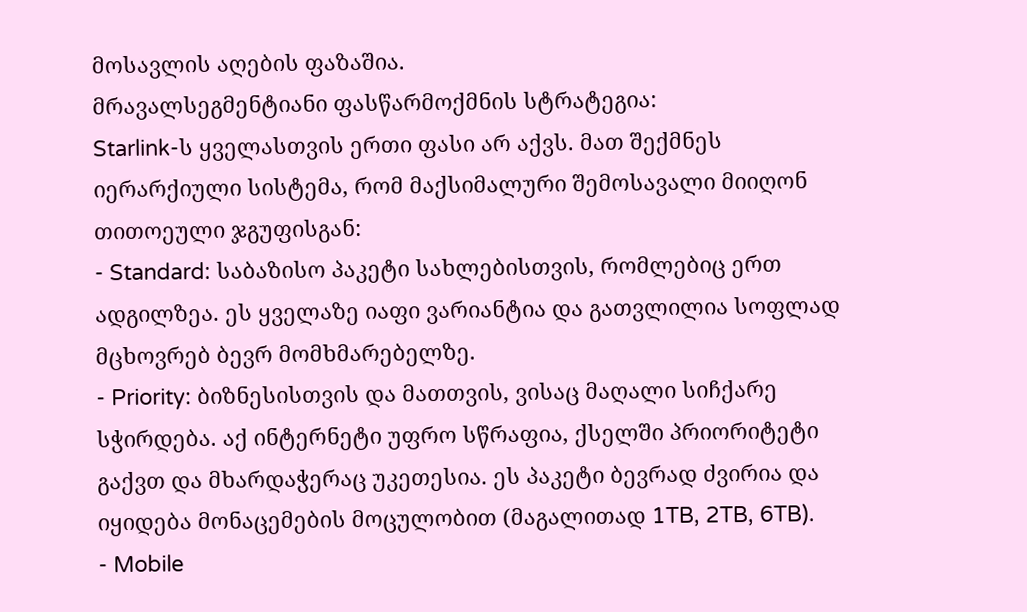მოსავლის აღების ფაზაშია.
მრავალსეგმენტიანი ფასწარმოქმნის სტრატეგია:
Starlink-ს ყველასთვის ერთი ფასი არ აქვს. მათ შექმნეს იერარქიული სისტემა, რომ მაქსიმალური შემოსავალი მიიღონ თითოეული ჯგუფისგან:
- Standard: საბაზისო პაკეტი სახლებისთვის, რომლებიც ერთ ადგილზეა. ეს ყველაზე იაფი ვარიანტია და გათვლილია სოფლად მცხოვრებ ბევრ მომხმარებელზე.
- Priority: ბიზნესისთვის და მათთვის, ვისაც მაღალი სიჩქარე სჭირდება. აქ ინტერნეტი უფრო სწრაფია, ქსელში პრიორიტეტი გაქვთ და მხარდაჭერაც უკეთესია. ეს პაკეტი ბევრად ძვირია და იყიდება მონაცემების მოცულობით (მაგალითად 1TB, 2TB, 6TB).
- Mobile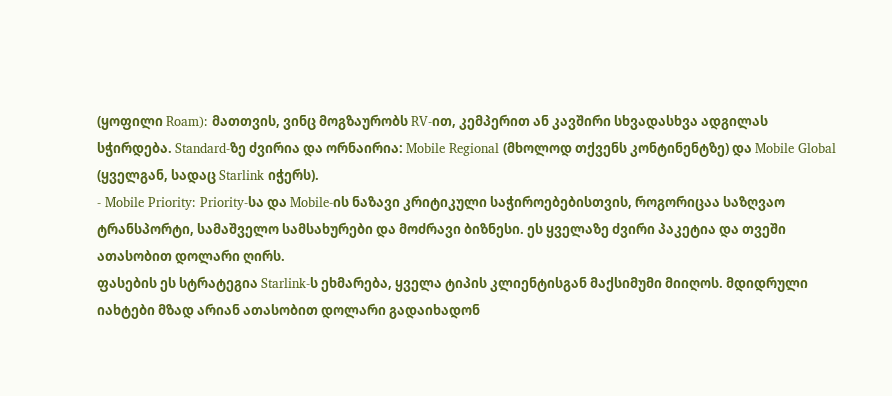(ყოფილი Roam): მათთვის, ვინც მოგზაურობს RV-ით, კემპერით ან კავშირი სხვადასხვა ადგილას სჭირდება. Standard-ზე ძვირია და ორნაირია: Mobile Regional (მხოლოდ თქვენს კონტინენტზე) და Mobile Global (ყველგან, სადაც Starlink იჭერს).
- Mobile Priority: Priority-სა და Mobile-ის ნაზავი კრიტიკული საჭიროებებისთვის, როგორიცაა საზღვაო ტრანსპორტი, სამაშველო სამსახურები და მოძრავი ბიზნესი. ეს ყველაზე ძვირი პაკეტია და თვეში ათასობით დოლარი ღირს.
ფასების ეს სტრატეგია Starlink-ს ეხმარება, ყველა ტიპის კლიენტისგან მაქსიმუმი მიიღოს. მდიდრული იახტები მზად არიან ათასობით დოლარი გადაიხადონ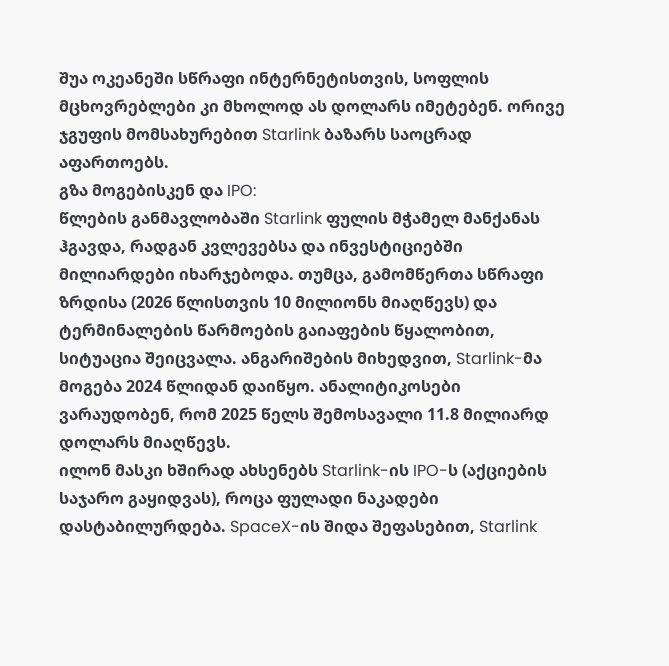შუა ოკეანეში სწრაფი ინტერნეტისთვის, სოფლის მცხოვრებლები კი მხოლოდ ას დოლარს იმეტებენ. ორივე ჯგუფის მომსახურებით Starlink ბაზარს საოცრად აფართოებს.
გზა მოგებისკენ და IPO:
წლების განმავლობაში Starlink ფულის მჭამელ მანქანას ჰგავდა, რადგან კვლევებსა და ინვესტიციებში მილიარდები იხარჯებოდა. თუმცა, გამომწერთა სწრაფი ზრდისა (2026 წლისთვის 10 მილიონს მიაღწევს) და ტერმინალების წარმოების გაიაფების წყალობით, სიტუაცია შეიცვალა. ანგარიშების მიხედვით, Starlink-მა მოგება 2024 წლიდან დაიწყო. ანალიტიკოსები ვარაუდობენ, რომ 2025 წელს შემოსავალი 11.8 მილიარდ დოლარს მიაღწევს.
ილონ მასკი ხშირად ახსენებს Starlink-ის IPO-ს (აქციების საჯარო გაყიდვას), როცა ფულადი ნაკადები დასტაბილურდება. SpaceX-ის შიდა შეფასებით, Starlink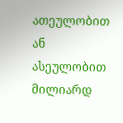ათეულობით ან ასეულობით მილიარდ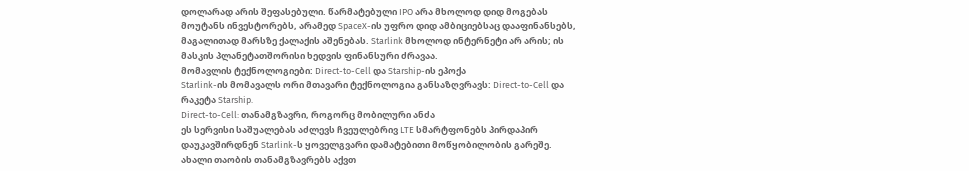დოლარად არის შეფასებული. წარმატებული IPO არა მხოლოდ დიდ მოგებას მოუტანს ინვესტორებს, არამედ SpaceX-ის უფრო დიდ ამბიციებსაც დააფინანსებს, მაგალითად მარსზე ქალაქის აშენებას. Starlink მხოლოდ ინტერნეტი არ არის; ის მასკის პლანეტათშორისი ხედვის ფინანსური ძრავაა.
მომავლის ტექნოლოგიები: Direct-to-Cell და Starship-ის ეპოქა
Starlink-ის მომავალს ორი მთავარი ტექნოლოგია განსაზღვრავს: Direct-to-Cell და რაკეტა Starship.
Direct-to-Cell: თანამგზავრი, როგორც მობილური ანძა
ეს სერვისი საშუალებას აძლევს ჩვეულებრივ LTE სმარტფონებს პირდაპირ დაუკავშირდნენ Starlink-ს ყოველგვარი დამატებითი მოწყობილობის გარეშე. ახალი თაობის თანამგზავრებს აქვთ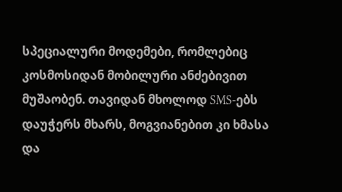სპეციალური მოდემები, რომლებიც კოსმოსიდან მობილური ანძებივით მუშაობენ. თავიდან მხოლოდ SMS-ებს დაუჭერს მხარს, მოგვიანებით კი ხმასა და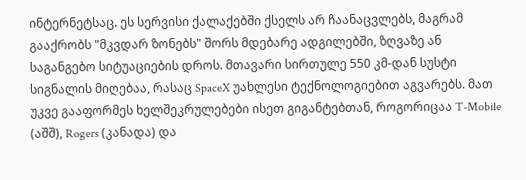ინტერნეტსაც. ეს სერვისი ქალაქებში ქსელს არ ჩაანაცვლებს, მაგრამ გააქრობს "მკვდარ ზონებს" შორს მდებარე ადგილებში, ზღვაზე ან საგანგებო სიტუაციების დროს. მთავარი სირთულე 550 კმ-დან სუსტი სიგნალის მიღებაა, რასაც SpaceX უახლესი ტექნოლოგიებით აგვარებს. მათ უკვე გააფორმეს ხელშეკრულებები ისეთ გიგანტებთან, როგორიცაა T-Mobile (აშშ), Rogers (კანადა) და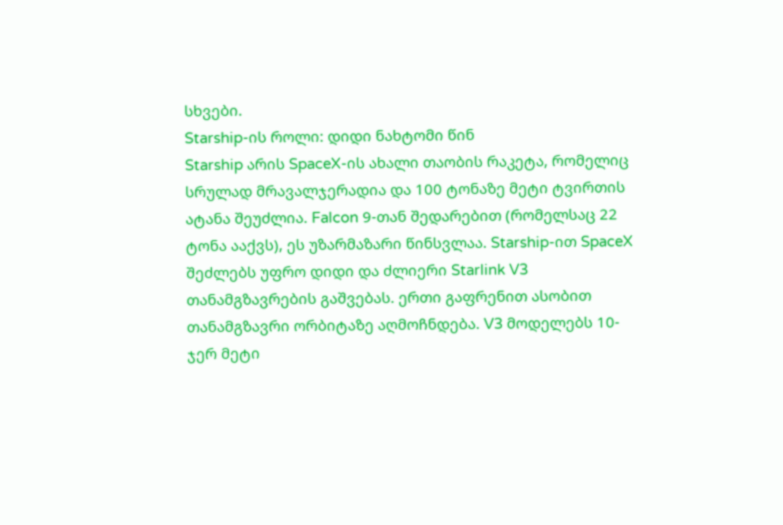სხვები.
Starship-ის როლი: დიდი ნახტომი წინ
Starship არის SpaceX-ის ახალი თაობის რაკეტა, რომელიც სრულად მრავალჯერადია და 100 ტონაზე მეტი ტვირთის ატანა შეუძლია. Falcon 9-თან შედარებით (რომელსაც 22 ტონა ააქვს), ეს უზარმაზარი წინსვლაა. Starship-ით SpaceX შეძლებს უფრო დიდი და ძლიერი Starlink V3 თანამგზავრების გაშვებას. ერთი გაფრენით ასობით თანამგზავრი ორბიტაზე აღმოჩნდება. V3 მოდელებს 10-ჯერ მეტი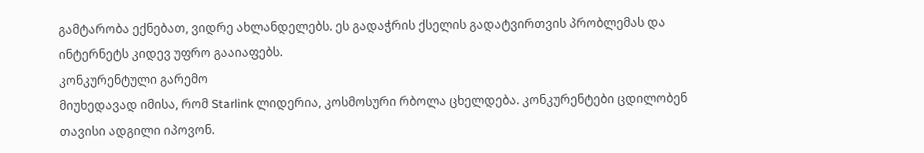გამტარობა ექნებათ, ვიდრე ახლანდელებს. ეს გადაჭრის ქსელის გადატვირთვის პრობლემას და ინტერნეტს კიდევ უფრო გააიაფებს.
კონკურენტული გარემო
მიუხედავად იმისა, რომ Starlink ლიდერია, კოსმოსური რბოლა ცხელდება. კონკურენტები ცდილობენ თავისი ადგილი იპოვონ.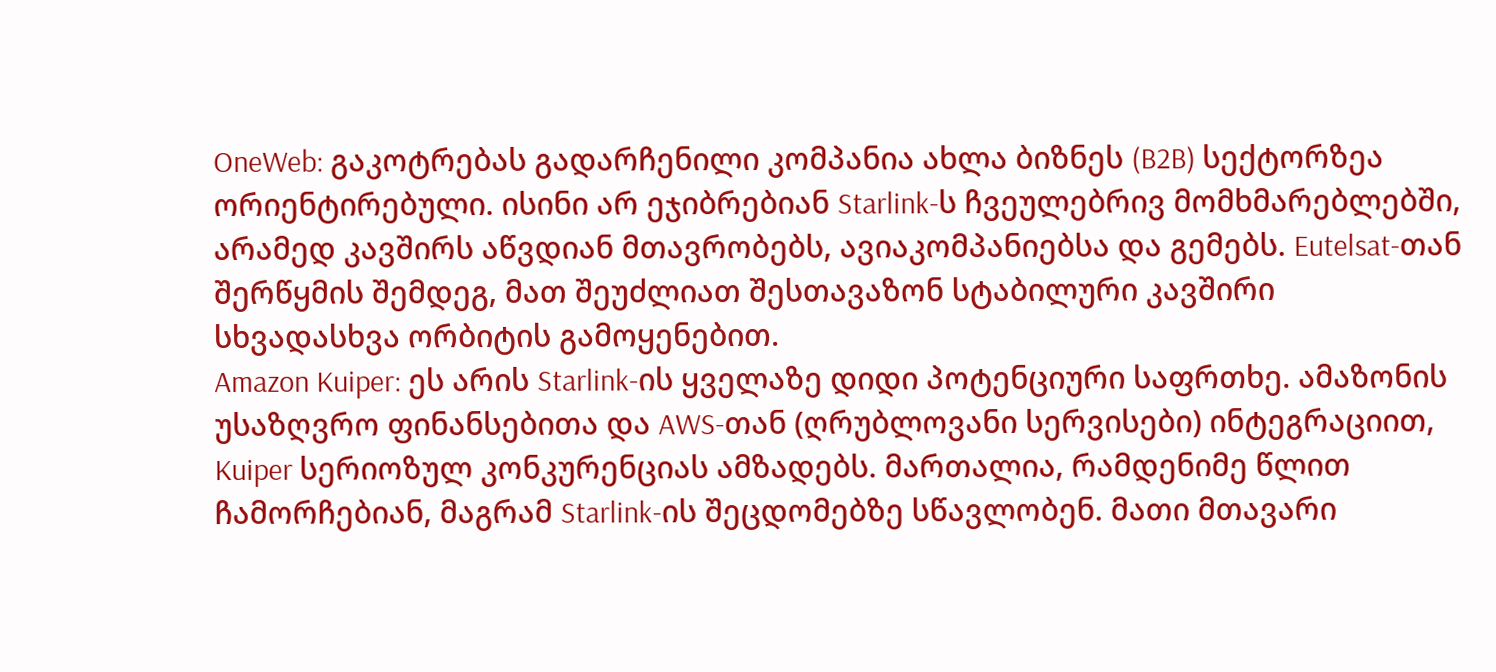OneWeb: გაკოტრებას გადარჩენილი კომპანია ახლა ბიზნეს (B2B) სექტორზეა ორიენტირებული. ისინი არ ეჯიბრებიან Starlink-ს ჩვეულებრივ მომხმარებლებში, არამედ კავშირს აწვდიან მთავრობებს, ავიაკომპანიებსა და გემებს. Eutelsat-თან შერწყმის შემდეგ, მათ შეუძლიათ შესთავაზონ სტაბილური კავშირი სხვადასხვა ორბიტის გამოყენებით.
Amazon Kuiper: ეს არის Starlink-ის ყველაზე დიდი პოტენციური საფრთხე. ამაზონის უსაზღვრო ფინანსებითა და AWS-თან (ღრუბლოვანი სერვისები) ინტეგრაციით, Kuiper სერიოზულ კონკურენციას ამზადებს. მართალია, რამდენიმე წლით ჩამორჩებიან, მაგრამ Starlink-ის შეცდომებზე სწავლობენ. მათი მთავარი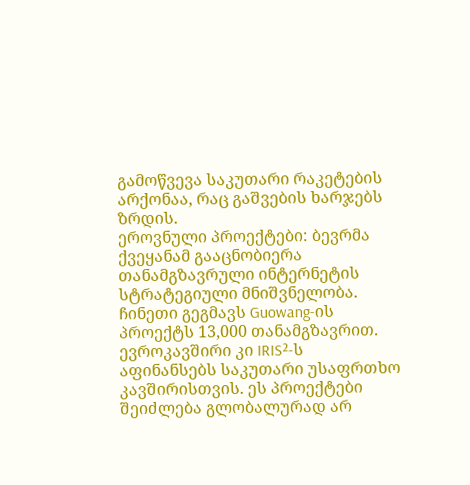გამოწვევა საკუთარი რაკეტების არქონაა, რაც გაშვების ხარჯებს ზრდის.
ეროვნული პროექტები: ბევრმა ქვეყანამ გააცნობიერა თანამგზავრული ინტერნეტის სტრატეგიული მნიშვნელობა. ჩინეთი გეგმავს Guowang-ის პროექტს 13,000 თანამგზავრით. ევროკავშირი კი IRIS²-ს აფინანსებს საკუთარი უსაფრთხო კავშირისთვის. ეს პროექტები შეიძლება გლობალურად არ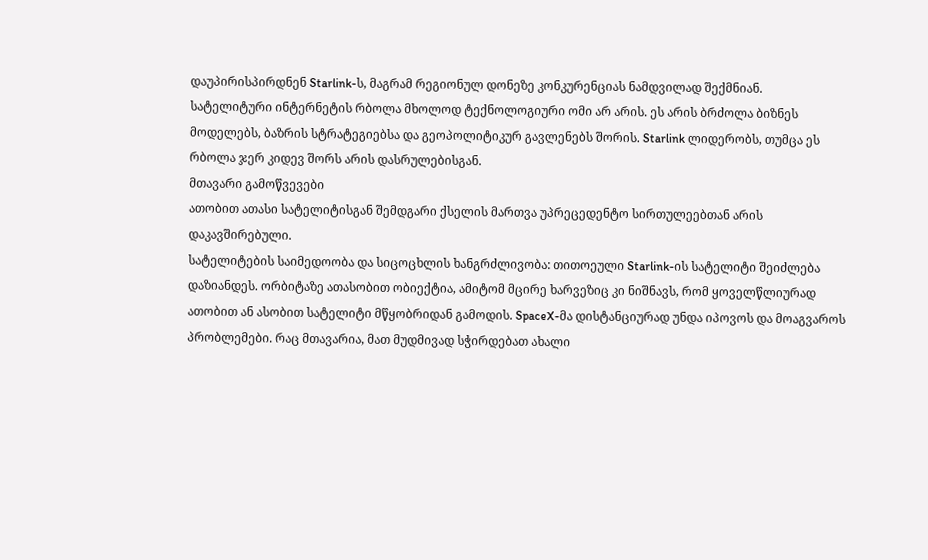დაუპირისპირდნენ Starlink-ს, მაგრამ რეგიონულ დონეზე კონკურენციას ნამდვილად შექმნიან.
სატელიტური ინტერნეტის რბოლა მხოლოდ ტექნოლოგიური ომი არ არის. ეს არის ბრძოლა ბიზნეს მოდელებს, ბაზრის სტრატეგიებსა და გეოპოლიტიკურ გავლენებს შორის. Starlink ლიდერობს, თუმცა ეს რბოლა ჯერ კიდევ შორს არის დასრულებისგან.
მთავარი გამოწვევები
ათობით ათასი სატელიტისგან შემდგარი ქსელის მართვა უპრეცედენტო სირთულეებთან არის დაკავშირებული.
სატელიტების საიმედოობა და სიცოცხლის ხანგრძლივობა: თითოეული Starlink-ის სატელიტი შეიძლება დაზიანდეს. ორბიტაზე ათასობით ობიექტია, ამიტომ მცირე ხარვეზიც კი ნიშნავს, რომ ყოველწლიურად ათობით ან ასობით სატელიტი მწყობრიდან გამოდის. SpaceX-მა დისტანციურად უნდა იპოვოს და მოაგვაროს პრობლემები. რაც მთავარია, მათ მუდმივად სჭირდებათ ახალი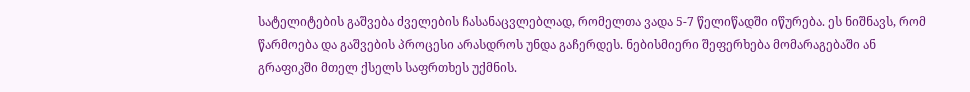სატელიტების გაშვება ძველების ჩასანაცვლებლად, რომელთა ვადა 5-7 წელიწადში იწურება. ეს ნიშნავს, რომ წარმოება და გაშვების პროცესი არასდროს უნდა გაჩერდეს. ნებისმიერი შეფერხება მომარაგებაში ან გრაფიკში მთელ ქსელს საფრთხეს უქმნის.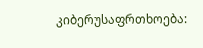კიბერუსაფრთხოება: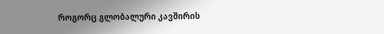როგორც გლობალური კავშირის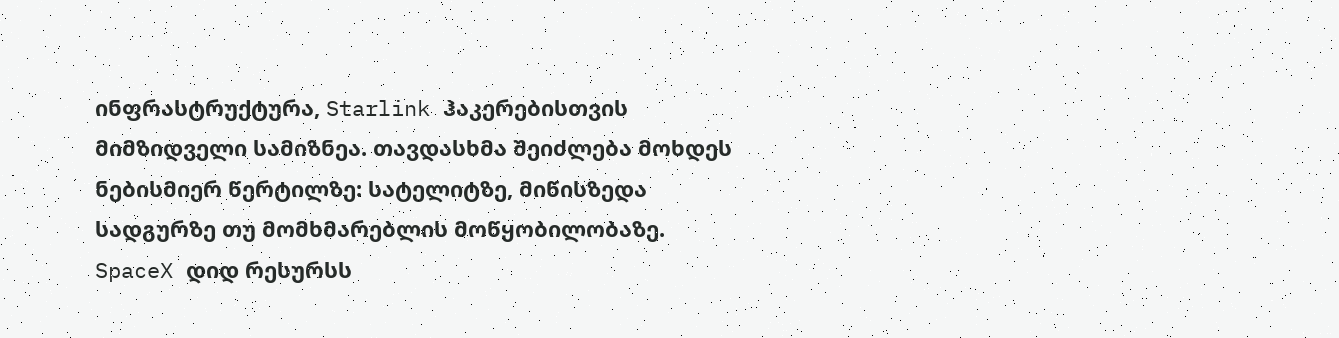ინფრასტრუქტურა, Starlink ჰაკერებისთვის მიმზიდველი სამიზნეა. თავდასხმა შეიძლება მოხდეს ნებისმიერ წერტილზე: სატელიტზე, მიწისზედა სადგურზე თუ მომხმარებლის მოწყობილობაზე. SpaceX დიდ რესურსს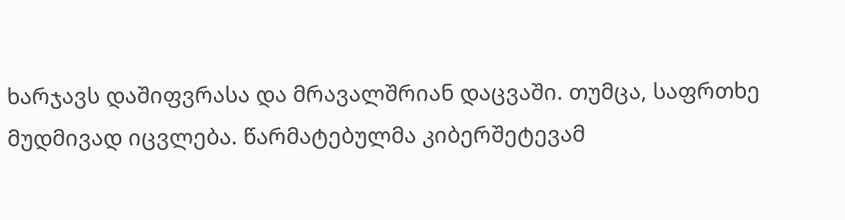ხარჯავს დაშიფვრასა და მრავალშრიან დაცვაში. თუმცა, საფრთხე მუდმივად იცვლება. წარმატებულმა კიბერშეტევამ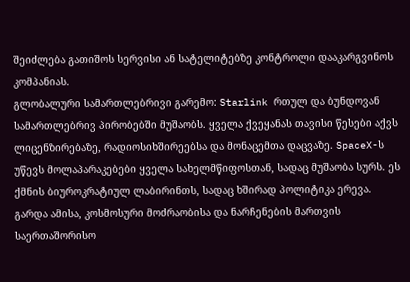შეიძლება გათიშოს სერვისი ან სატელიტებზე კონტროლი დააკარგვინოს კომპანიას.
გლობალური სამართლებრივი გარემო: Starlink რთულ და ბუნდოვან სამართლებრივ პირობებში მუშაობს. ყველა ქვეყანას თავისი წესები აქვს ლიცენზირებაზე, რადიოსიხშირეებსა და მონაცემთა დაცვაზე. SpaceX-ს უწევს მოლაპარაკებები ყველა სახელმწიფოსთან, სადაც მუშაობა სურს. ეს ქმნის ბიუროკრატიულ ლაბირინთს, სადაც ხშირად პოლიტიკა ერევა. გარდა ამისა, კოსმოსური მოძრაობისა და ნარჩენების მართვის საერთაშორისო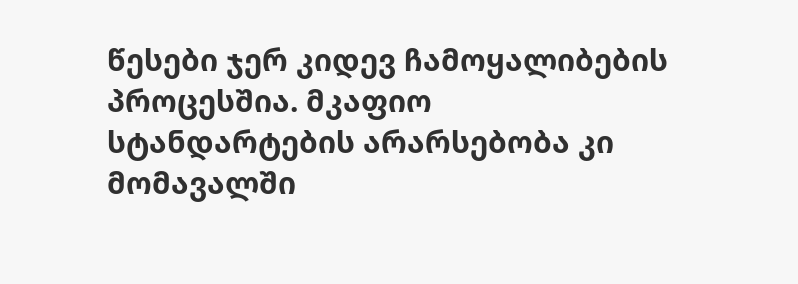წესები ჯერ კიდევ ჩამოყალიბების პროცესშია. მკაფიო სტანდარტების არარსებობა კი მომავალში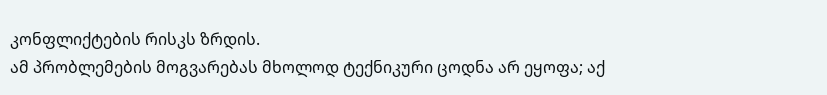კონფლიქტების რისკს ზრდის.
ამ პრობლემების მოგვარებას მხოლოდ ტექნიკური ცოდნა არ ეყოფა; აქ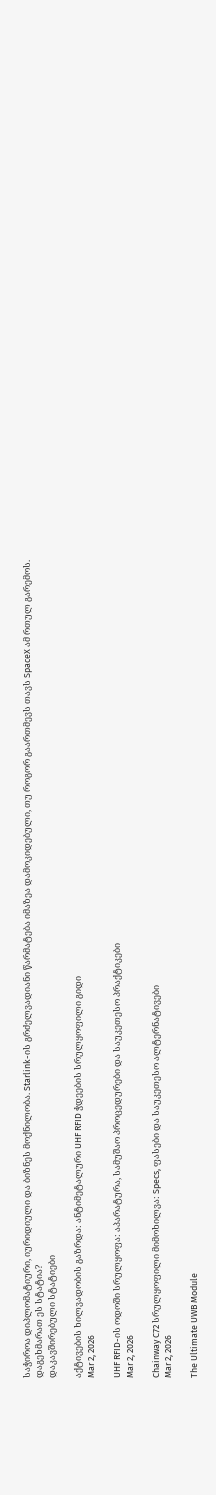საჭიროა დიპლომატიური, იურიდიული და ბიზნეს მოქნილობა. Starlink-ის გრძელვადიანი წარმატება იმაზეა დამოკიდებული, თუ როგორ გაართმევს თავს SpaceX ამ რთულ გარემოს.
დაგეხმარათ ეს სტატია?
დაკავშირებული სტატიები

აქტივების ხილვადობის გაზრდა: ანტიმეტალური UHF RFID ჭდეების სრულყოფილი გიდი
Mar 2, 2026

UHF RFID-ის ოდოში სრულყოფა: აპარატურა, სამუშაო პროცედურები და საუკეთესო პრაქტიკები
Mar 2, 2026

Chainway C72 სრულყოფილი მიმოხილვა: Specs, ფასები და საუკეთესო ალტერნატივები
Mar 2, 2026

The Ultimate UWB Module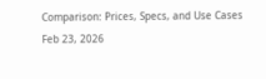Comparison: Prices, Specs, and Use Cases
Feb 23, 2026